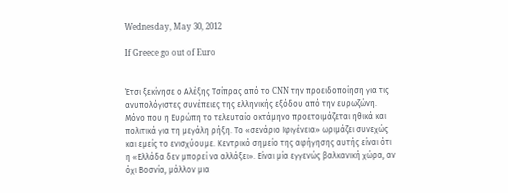Wednesday, May 30, 2012

If Greece go out of Euro


Έτσι ξεκίνησε ο Αλέξης Τσίπρας από το CNN την προειδοποίηση για τις ανυπολόγιστες συνέπειες της ελληνικής εξόδου από την ευρωζώνη. Μόνο που η Ευρώπη το τελευταίο οκτάμηνο προετοιμάζεται ηθικά και πολιτικά για τη μεγάλη ρήξη. Το «σενάριο Ιφιγένεια» ωριμάζει συνεχώς και εμείς το ενισχύουμε. Κεντρικό σημείο της αφήγησης αυτής είναι ότι η «Ελλάδα δεν μπορεί να αλλάξει». Είναι μία εγγενώς βαλκανική χώρα, αν όχι Βοσνία, μάλλον μια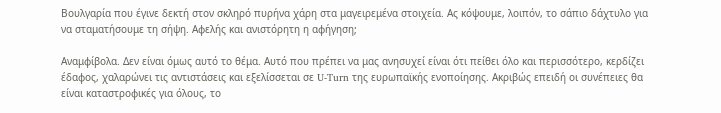Βουλγαρία που έγινε δεκτή στον σκληρό πυρήνα χάρη στα μαγειρεμένα στοιχεία. Ας κόψουμε, λοιπόν, το σάπιο δάχτυλο για να σταματήσουμε τη σήψη. Αφελής και ανιστόρητη η αφήγηση;

Αναμφίβολα. Δεν είναι όμως αυτό το θέμα. Αυτό που πρέπει να μας ανησυχεί είναι ότι πείθει όλο και περισσότερο, κερδίζει έδαφος, χαλαρώνει τις αντιστάσεις και εξελίσσεται σε U-Turn της ευρωπαϊκής ενοποίησης. Ακριβώς επειδή οι συνέπειες θα είναι καταστροφικές για όλους, το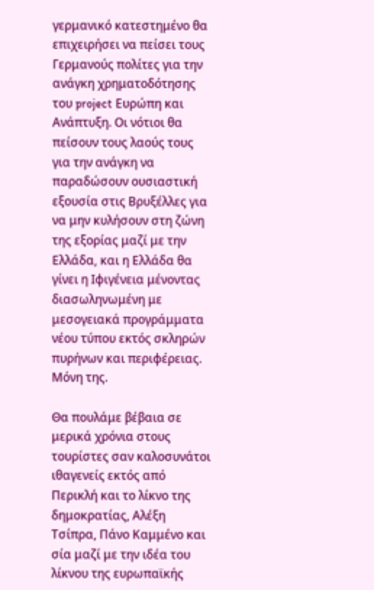γερμανικό κατεστημένο θα επιχειρήσει να πείσει τους Γερμανούς πολίτες για την ανάγκη χρηματοδότησης του project Ευρώπη και Ανάπτυξη. Οι νότιοι θα πείσουν τους λαούς τους για την ανάγκη να παραδώσουν ουσιαστική εξουσία στις Βρυξέλλες για να μην κυλήσουν στη ζώνη της εξορίας μαζί με την Ελλάδα, και η Ελλάδα θα γίνει η Ιφιγένεια μένοντας διασωληνωμένη με μεσογειακά προγράμματα νέου τύπου εκτός σκληρών πυρήνων και περιφέρειας. Μόνη της.

Θα πουλάμε βέβαια σε μερικά χρόνια στους τουρίστες σαν καλοσυνάτοι ιθαγενείς εκτός από Περικλή και το λίκνο της δημοκρατίας, Αλέξη Τσίπρα, Πάνο Καμμένο και σία μαζί με την ιδέα του λίκνου της ευρωπαϊκής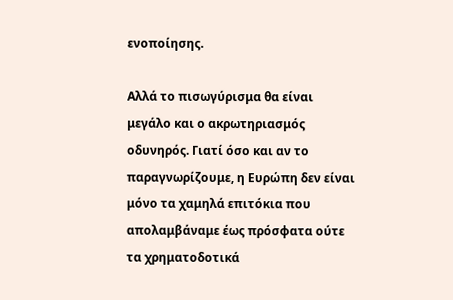ενοποίησης.

Αλλά το πισωγύρισμα θα είναι μεγάλο και ο ακρωτηριασμός οδυνηρός. Γιατί όσο και αν το παραγνωρίζουμε, η Ευρώπη δεν είναι μόνο τα χαμηλά επιτόκια που απολαμβάναμε έως πρόσφατα ούτε τα χρηματοδοτικά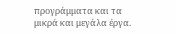προγράμματα και τα μικρά και μεγάλα έργα.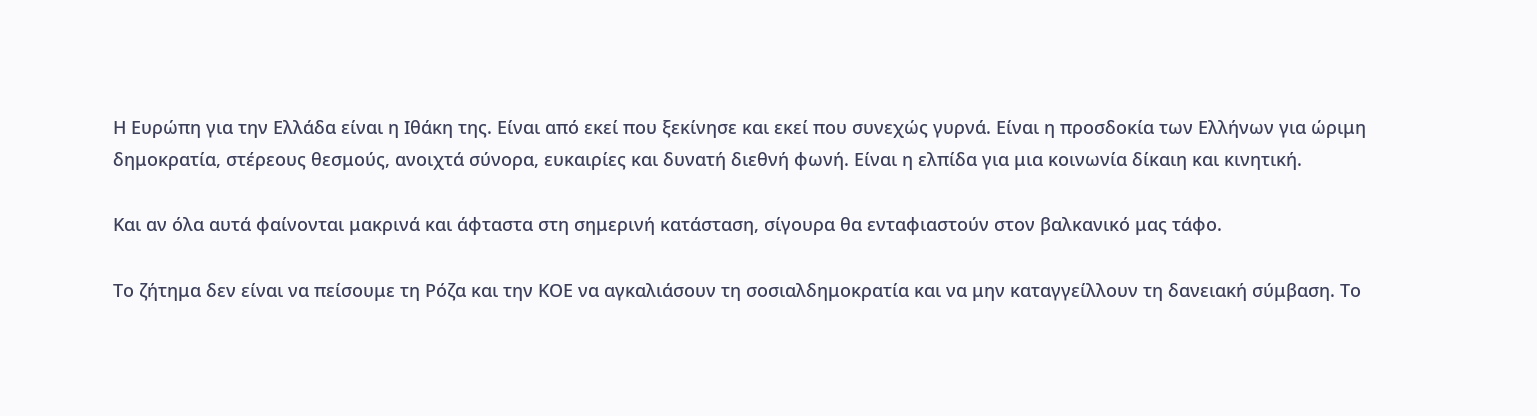Η Ευρώπη για την Ελλάδα είναι η Ιθάκη της. Είναι από εκεί που ξεκίνησε και εκεί που συνεχώς γυρνά. Είναι η προσδοκία των Ελλήνων για ώριμη δημοκρατία, στέρεους θεσμούς, ανοιχτά σύνορα, ευκαιρίες και δυνατή διεθνή φωνή. Είναι η ελπίδα για μια κοινωνία δίκαιη και κινητική.

Και αν όλα αυτά φαίνονται μακρινά και άφταστα στη σημερινή κατάσταση, σίγουρα θα ενταφιαστούν στον βαλκανικό μας τάφο.

Το ζήτημα δεν είναι να πείσουμε τη Ρόζα και την ΚΟΕ να αγκαλιάσουν τη σοσιαλδημοκρατία και να μην καταγγείλλουν τη δανειακή σύμβαση. Το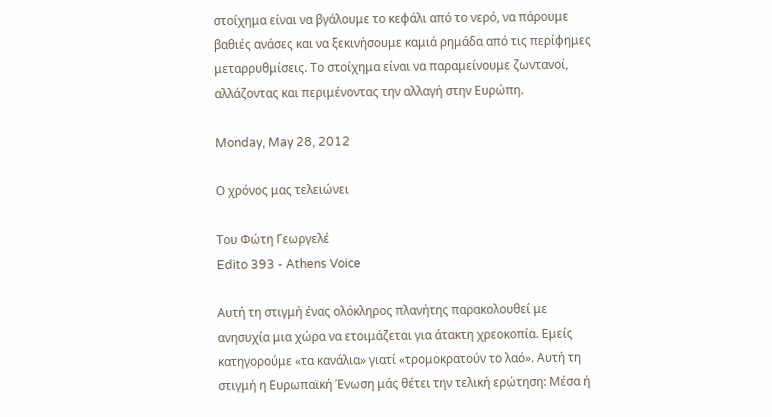στοίχημα είναι να βγάλουμε το κεφάλι από το νερό, να πάρουμε βαθιές ανάσες και να ξεκινήσουμε καμιά ρημάδα από τις περίφημες μεταρρυθμίσεις. Το στοίχημα είναι να παραμείνουμε ζωντανοί, αλλάζοντας και περιμένοντας την αλλαγή στην Ευρώπη.

Monday, May 28, 2012

Ο χρόνος μας τελειώνει

Του Φώτη Γεωργελέ
Edito 393 - Athens Voice

Αυτή τη στιγμή ένας ολόκληρος πλανήτης παρακολουθεί με ανησυχία μια χώρα να ετοιμάζεται για άτακτη χρεοκοπία. Εμείς κατηγορούμε «τα κανάλια» γιατί «τρομοκρατούν το λαό». Αυτή τη στιγμή η Ευρωπαϊκή Ένωση μάς θέτει την τελική ερώτηση: Μέσα ή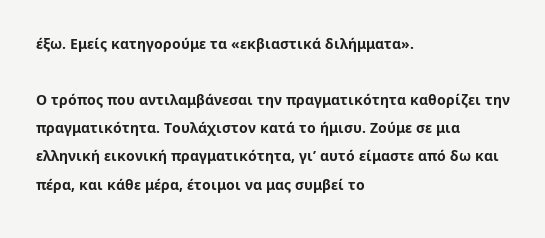έξω. Εμείς κατηγορούμε τα «εκβιαστικά διλήμματα».

Ο τρόπος που αντιλαμβάνεσαι την πραγματικότητα καθορίζει την πραγματικότητα. Τουλάχιστον κατά το ήμισυ. Ζούμε σε μια ελληνική εικονική πραγματικότητα, γι’ αυτό είμαστε από δω και πέρα, και κάθε μέρα, έτοιμοι να μας συμβεί το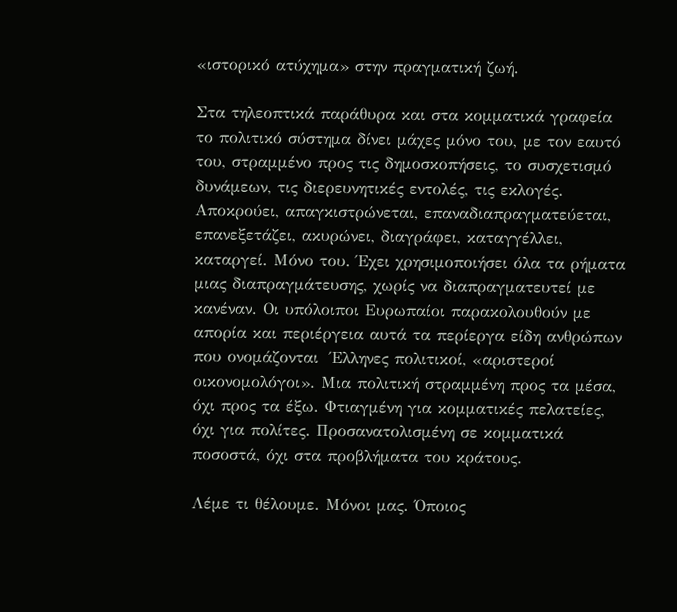«ιστορικό ατύχημα» στην πραγματική ζωή.

Στα τηλεοπτικά παράθυρα και στα κομματικά γραφεία το πολιτικό σύστημα δίνει μάχες μόνο του, με τον εαυτό του, στραμμένο προς τις δημοσκοπήσεις, το συσχετισμό δυνάμεων, τις διερευνητικές εντολές, τις εκλογές. Αποκρούει, απαγκιστρώνεται, επαναδιαπραγματεύεται, επανεξετάζει, ακυρώνει, διαγράφει, καταγγέλλει, καταργεί. Μόνο του. Έχει χρησιμοποιήσει όλα τα ρήματα μιας διαπραγμάτευσης, χωρίς να διαπραγματευτεί με κανέναν. Οι υπόλοιποι Ευρωπαίοι παρακολουθούν με απορία και περιέργεια αυτά τα περίεργα είδη ανθρώπων που ονομάζονται  Έλληνες πολιτικοί, «αριστεροί οικονομολόγοι». Μια πολιτική στραμμένη προς τα μέσα, όχι προς τα έξω. Φτιαγμένη για κομματικές πελατείες, όχι για πολίτες. Προσανατολισμένη σε κομματικά ποσοστά, όχι στα προβλήματα του κράτους.

Λέμε τι θέλουμε. Μόνοι μας. Όποιος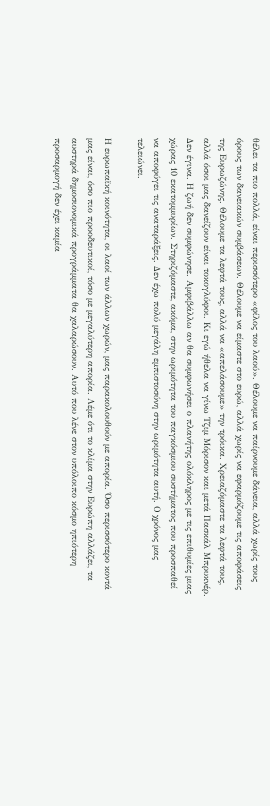θέλει τα πιο πολλά, είναι περισσότερο «φίλος του λαού». Θέλουμε να παίρνουμε δάνεια, αλλά χωρίς τους όρους των δανειακών συμβάσεων. Θέλουμε να είμαστε στο ευρώ, αλλά χωρίς να εφαρμόζουμε τις αποφάσεις της Ευρωζώνης. Θέλουμε τα λεφτά τους, αλλά να «απελάσουμε» την τρόικα. Χρειαζόμαστε τα λεφτά τους, αλλά όσοι μας δανείζουν είναι τοκογλύφοι. Κι εγώ ήθελα να γίνω Τζιμ Μόρισον και μετά Πασκάλ Μπρυκνέρ. Δεν έγινα. Η ζωή δεν συμφώνησε. Αμφιβάλλω αν θα συμφωνήσει ο πλανήτης ολόκληρος με τις επιθυμίες μιας χώρας 10 εκατομμυρίων. Στηριζόμαστε, ακόμα, στην ωριμότητα του παγκόσμιου συστήματος που προσπαθεί να αποφύγει τις αναταράξεις. Δεν έχω πολύ μεγάλη εμπιστοσύνη στην ωριμότητα αυτή. Ο χρόνος μας τελειώνει.

Η ευρωπαϊκή κοινότητα, οι λαοί των άλλων χωρών, μας παρακολουθούν με απορία. Όσο περισσότερο κοντά μας είναι, όσο πιο προοδευτικοί, τόσο με μεγαλύτερη απορία. Λέμε ότι το κλίμα στην Ευρώπη αλλάζει, τα αυστηρά δημοσιονομικά προγράμματα θα χαλαρώσουν. Αυτό που λένε στον υπόλοιπο κόσμο ηπιότερη προσαρμογή δεν έχει καμία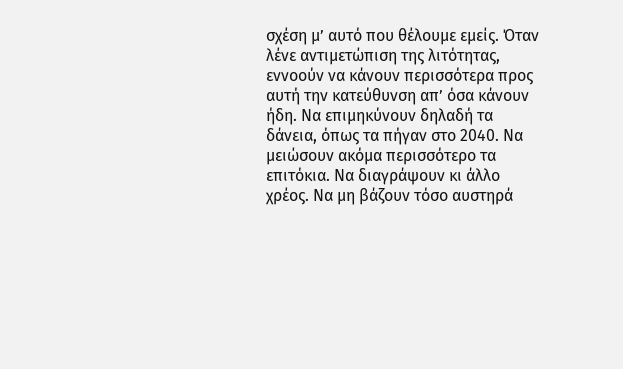σχέση μ’ αυτό που θέλουμε εμείς. Όταν λένε αντιμετώπιση της λιτότητας, εννοούν να κάνουν περισσότερα προς αυτή την κατεύθυνση απ’ όσα κάνουν ήδη. Να επιμηκύνουν δηλαδή τα δάνεια, όπως τα πήγαν στο 2040. Να μειώσουν ακόμα περισσότερο τα επιτόκια. Να διαγράψουν κι άλλο χρέος. Να μη βάζουν τόσο αυστηρά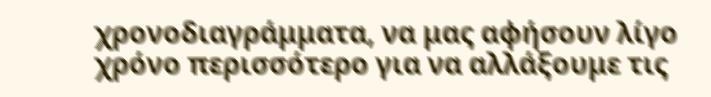χρονοδιαγράμματα, να μας αφήσουν λίγο χρόνο περισσότερο για να αλλάξουμε τις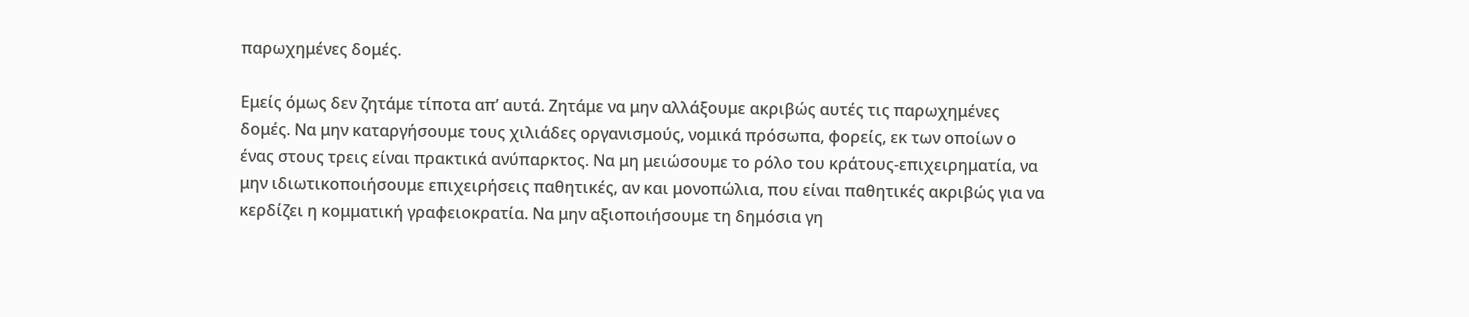παρωχημένες δομές.

Εμείς όμως δεν ζητάμε τίποτα απ’ αυτά. Ζητάμε να μην αλλάξουμε ακριβώς αυτές τις παρωχημένες δομές. Να μην καταργήσουμε τους χιλιάδες οργανισμούς, νομικά πρόσωπα, φορείς, εκ των οποίων ο ένας στους τρεις είναι πρακτικά ανύπαρκτος. Να μη μειώσουμε το ρόλο του κράτους-επιχειρηματία, να μην ιδιωτικοποιήσουμε επιχειρήσεις παθητικές, αν και μονοπώλια, που είναι παθητικές ακριβώς για να κερδίζει η κομματική γραφειοκρατία. Να μην αξιοποιήσουμε τη δημόσια γη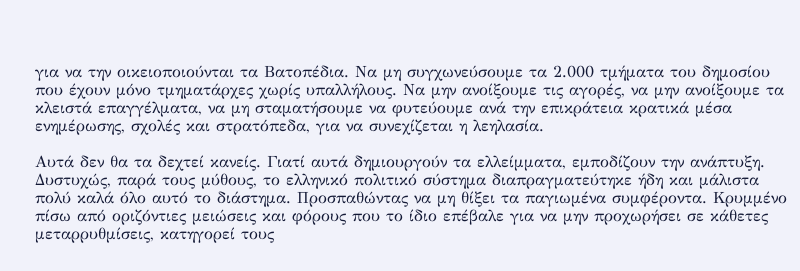για να την οικειοποιούνται τα Βατοπέδια. Να μη συγχωνεύσουμε τα 2.000 τμήματα του δημοσίου που έχουν μόνο τμηματάρχες χωρίς υπαλλήλους. Να μην ανοίξουμε τις αγορές, να μην ανοίξουμε τα κλειστά επαγγέλματα, να μη σταματήσουμε να φυτεύουμε ανά την επικράτεια κρατικά μέσα ενημέρωσης, σχολές και στρατόπεδα, για να συνεχίζεται η λεηλασία.

Αυτά δεν θα τα δεχτεί κανείς. Γιατί αυτά δημιουργούν τα ελλείμματα, εμποδίζουν την ανάπτυξη. Δυστυχώς, παρά τους μύθους, το ελληνικό πολιτικό σύστημα διαπραγματεύτηκε ήδη και μάλιστα πολύ καλά όλο αυτό το διάστημα. Προσπαθώντας να μη θίξει τα παγιωμένα συμφέροντα. Κρυμμένο πίσω από οριζόντιες μειώσεις και φόρους που το ίδιο επέβαλε για να μην προχωρήσει σε κάθετες μεταρρυθμίσεις, κατηγορεί τους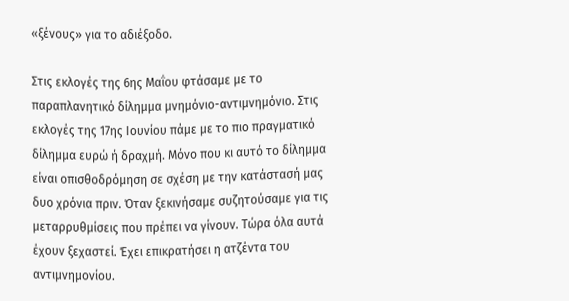«ξένους» για το αδιέξοδο.

Στις εκλογές της 6ης Μαΐου φτάσαμε με το παραπλανητικό δίλημμα μνημόνιο-αντιμνημόνιο. Στις εκλογές της 17ης Ιουνίου πάμε με το πιο πραγματικό δίλημμα ευρώ ή δραχμή. Μόνο που κι αυτό το δίλημμα είναι οπισθοδρόμηση σε σχέση με την κατάστασή μας δυο χρόνια πριν. Όταν ξεκινήσαμε συζητούσαμε για τις μεταρρυθμίσεις που πρέπει να γίνουν. Τώρα όλα αυτά έχουν ξεχαστεί. Έχει επικρατήσει η ατζέντα του αντιμνημονίου.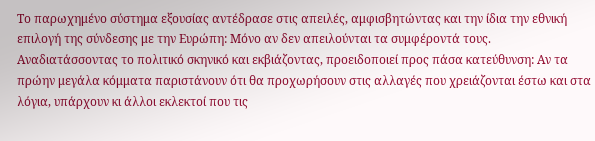Το παρωχημένο σύστημα εξουσίας αντέδρασε στις απειλές, αμφισβητώντας και την ίδια την εθνική επιλογή της σύνδεσης με την Ευρώπη: Μόνο αν δεν απειλούνται τα συμφέροντά τους. Αναδιατάσσοντας το πολιτικό σκηνικό και εκβιάζοντας, προειδοποιεί προς πάσα κατεύθυνση: Αν τα πρώην μεγάλα κόμματα παριστάνουν ότι θα προχωρήσουν στις αλλαγές που χρειάζονται έστω και στα λόγια, υπάρχουν κι άλλοι εκλεκτοί που τις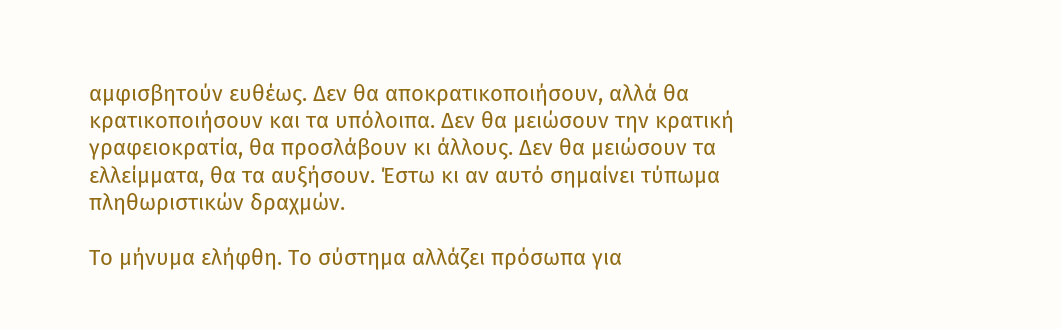αμφισβητούν ευθέως. Δεν θα αποκρατικοποιήσουν, αλλά θα κρατικοποιήσουν και τα υπόλοιπα. Δεν θα μειώσουν την κρατική γραφειοκρατία, θα προσλάβουν κι άλλους. Δεν θα μειώσουν τα ελλείμματα, θα τα αυξήσουν. Έστω κι αν αυτό σημαίνει τύπωμα πληθωριστικών δραχμών.

Το μήνυμα ελήφθη. Το σύστημα αλλάζει πρόσωπα για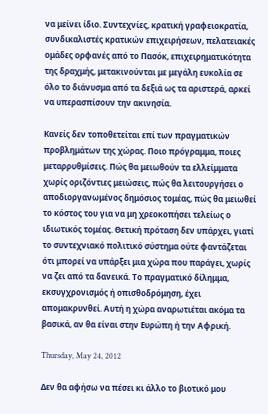να μείνει ίδιο. Συντεχνίες, κρατική γραφειοκρατία, συνδικαλιστές κρατικών επιχειρήσεων, πελατειακές ομάδες ορφανές από το Πασόκ, επιχειρηματικότητα της δραχμής, μετακινούνται με μεγάλη ευκολία σε όλο το διάνυσμα από τα δεξιά ως τα αριστερά, αρκεί να υπερασπίσουν την ακινησία.

Κανείς δεν τοποθετείται επί των πραγματικών προβλημάτων της χώρας. Ποιο πρόγραμμα, ποιες μεταρρυθμίσεις. Πώς θα μειωθούν τα ελλείμματα χωρίς οριζόντιες μειώσεις, πώς θα λειτουργήσει ο αποδιοργανωμένος δημόσιος τομέας, πώς θα μειωθεί το κόστος του για να μη χρεοκοπήσει τελείως ο ιδιωτικός τομέας. Θετική πρόταση δεν υπάρχει, γιατί το συντεχνιακό πολιτικό σύστημα ούτε φαντάζεται ότι μπορεί να υπάρξει μια χώρα που παράγει, χωρίς να ζει από τα δανεικά. Το πραγματικό δίλημμα, εκσυγχρονισμός ή οπισθοδρόμηση, έχει απομακρυνθεί. Αυτή η χώρα αναρωτιέται ακόμα τα βασικά, αν θα είναι στην Ευρώπη ή την Αφρική.

Thursday, May 24, 2012

Δεν θα αφήσω να πέσει κι άλλο το βιοτικό μου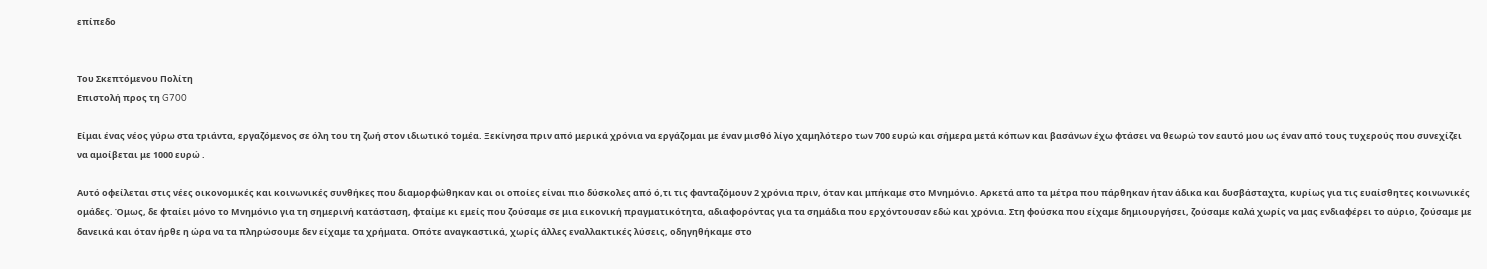επίπεδο


Του Σκεπτόμενου Πολίτη
Επιστολή προς τη G700

Είμαι ένας νέος γύρω στα τριάντα, εργαζόμενος σε όλη του τη ζωή στον ιδιωτικό τομέα. Ξεκίνησα πριν από μερικά χρόνια να εργάζομαι με έναν μισθό λίγο χαμηλότερο των 700 ευρώ και σήμερα μετά κόπων και βασάνων έχω φτάσει να θεωρώ τον εαυτό μου ως έναν από τους τυχερούς που συνεχίζει να αμοίβεται με 1000 ευρώ .

Αυτό οφείλεται στις νέες οικονομικές και κοινωνικές συνθήκες που διαμορφώθηκαν και οι οποίες είναι πιο δύσκολες από ό,τι τις φανταζόμουν 2 χρόνια πριν, όταν και μπήκαμε στο Μνημόνιο. Αρκετά απο τα μέτρα που πάρθηκαν ήταν άδικα και δυσβάσταχτα, κυρίως για τις ευαίσθητες κοινωνικές ομάδες. Όμως, δε φταίει μόνο το Μνημόνιο για τη σημερινή κατάσταση, φταίμε κι εμείς που ζούσαμε σε μια εικονική πραγματικότητα, αδιαφορόντας για τα σημάδια που ερχόντουσαν εδώ και χρόνια. Στη φούσκα που είχαμε δημιουργήσει, ζούσαμε καλά χωρίς να μας ενδιαφέρει το αύριο, ζούσαμε με δανεικά και όταν ήρθε η ώρα να τα πληρώσουμε δεν είχαμε τα χρήματα. Οπότε αναγκαστικά, χωρίς άλλες εναλλακτικές λύσεις, οδηγηθήκαμε στο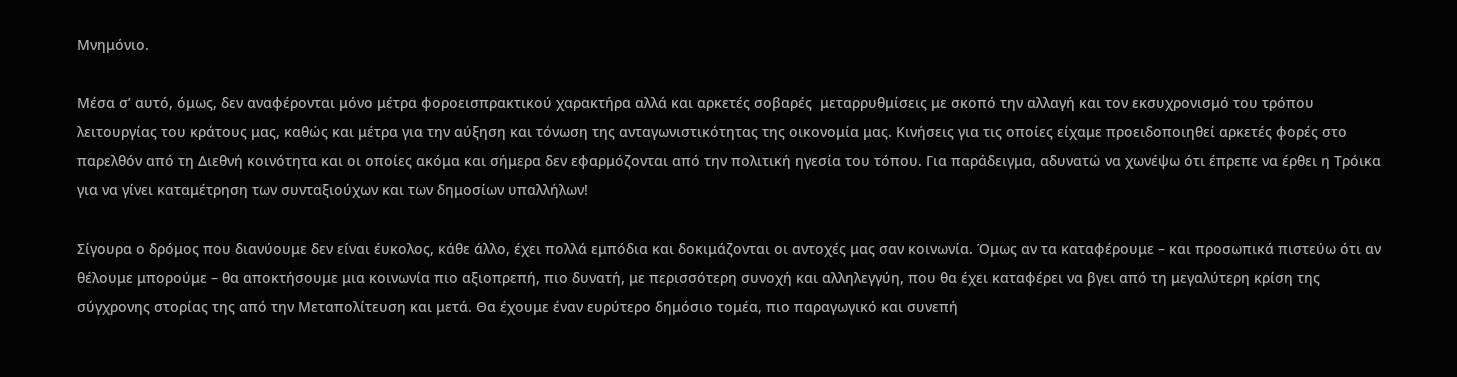Μνημόνιο.

Μέσα σ’ αυτό, όμως, δεν αναφέρονται μόνο μέτρα φοροεισπρακτικού χαρακτήρα αλλά και αρκετές σοβαρές  μεταρρυθμίσεις με σκοπό την αλλαγή και τον εκσυχρονισμό του τρόπου λειτουργίας του κράτους μας, καθώς και μέτρα για την αύξηση και τόνωση της ανταγωνιστικότητας της οικονομία μας. Κινήσεις για τις οποίες είχαμε προειδοποιηθεί αρκετές φορές στο παρελθόν από τη Διεθνή κοινότητα και οι οποίες ακόμα και σήμερα δεν εφαρμόζονται από την πολιτική ηγεσία του τόπου. Για παράδειγμα, αδυνατώ να χωνέψω ότι έπρεπε να έρθει η Τρόικα για να γίνει καταμέτρηση των συνταξιούχων και των δημοσίων υπαλλήλων!

Σίγουρα ο δρόμος που διανύουμε δεν είναι έυκολος, κάθε άλλο, έχει πολλά εμπόδια και δοκιμάζονται οι αντοχές μας σαν κοινωνία. Όμως αν τα καταφέρουμε – και προσωπικά πιστεύω ότι αν θέλουμε μπορούμε – θα αποκτήσουμε μια κοινωνία πιο αξιοπρεπή, πιο δυνατή, με περισσότερη συνοχή και αλληλεγγύη, που θα έχει καταφέρει να βγει από τη μεγαλύτερη κρίση της σύγχρονης στορίας της από την Μεταπολίτευση και μετά. Θα έχουμε έναν ευρύτερο δημόσιο τομέα, πιο παραγωγικό και συνεπή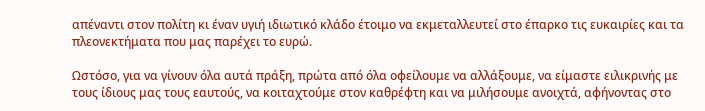απέναντι στον πολίτη κι έναν υγιή ιδιωτικό κλάδο έτοιμο να εκμεταλλευτεί στο έπαρκο τις ευκαιρίες και τα πλεονεκτήματα που μας παρέχει το ευρώ.

Ωστόσο, για να γίνουν όλα αυτά πράξη, πρώτα από όλα οφείλουμε να αλλάξουμε, να είμαστε ειλικρινής με τους ίδιους μας τους εαυτούς, να κοιταχτούμε στον καθρέφτη και να μιλήσουμε ανοιχτά, αφήνοντας στο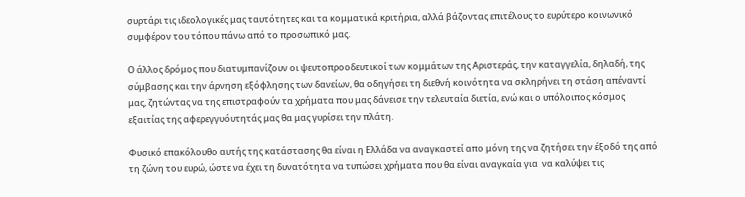συρτάρι τις ιδεολογικές μας ταυτότητες και τα κομματικά κριτήρια, αλλά βάζοντας επιτέλους το ευρύτερο κοινωνικό συμφέρον του τόπου πάνω από το προσωπικό μας.

Ο άλλος δρόμος που διατυμπανίζουν οι ψευτοπροοδευτικοί των κομμάτων της Αριστεράς, την καταγγελία, δηλαδή, της σύμβασης και την άρνηση εξόφλησης των δανείων, θα οδηγήσει τη διεθνή κοινότητα να σκληρήνει τη στάση απέναντί μας, ζητώντας να της επιστραφούν τα χρήματα που μας δάνεισε την τελευταία διετία, ενώ και ο υπόλοιπος κόσμος εξαιτίας της αφερεγγυόυτητάς μας θα μας γυρίσει την πλάτη.

Φυσικό επακόλουθο αυτής της κατάστασης θα είναι η Ελλάδα να αναγκαστεί απο μόνη της να ζητήσει την έξοδό της από τη ζώνη του ευρώ, ώστε να έχει τη δυνατότητα να τυπώσει χρήματα που θα είναι αναγκαία για  να καλύψει τις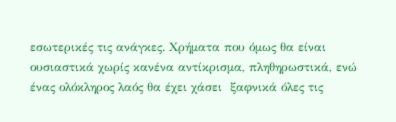εσωτερικές τις ανάγκες. Χρήματα που όμως θα είναι ουσιαστικά χωρίς κανένα αντίκρισμα, πληθηρωστικά, ενώ ένας ολόκληρος λαός θα έχει χάσει  ξαφνικά όλες τις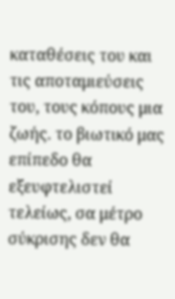καταθέσεις του και τις αποταμιεύσεις του, τους κόπους μια ζωής. το βιωτικό μας επίπεδο θα εξευφτελιστεί τελείως, σα μέτρο σύκρισης δεν θα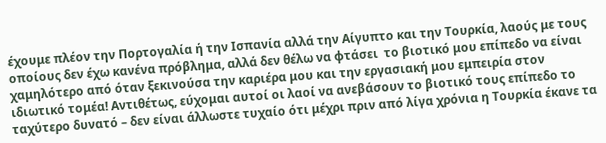έχουμε πλέον την Πορτογαλία ή την Ισπανία αλλά την Αίγυπτο και την Τουρκία, λαούς με τους οποίους δεν έχω κανένα πρόβλημα, αλλά δεν θέλω να φτάσει  το βιoτικό μου επίπεδο να είναι χαμηλότερο από όταν ξεκινούσα την καριέρα μου και την εργασιακή μου εμπειρία στον ιδιωτικό τομέα! Αντιθέτως, εύχομαι αυτοί οι λαοί να ανεβάσουν το βιoτικό τους επίπεδο το ταχύτερο δυνατό – δεν είναι άλλωστε τυχαίο ότι μέχρι πριν από λίγα χρόνια η Τουρκία έκανε τα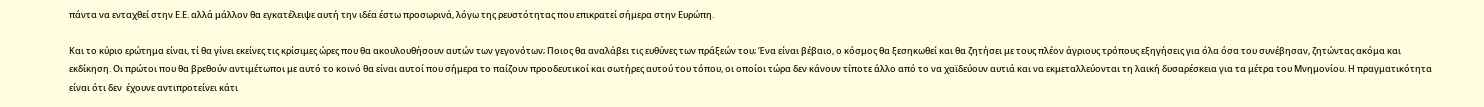πάντα να ενταχθεί στην Ε.Ε. αλλά μάλλον θα εγκατέλειψε αυτή την ιδέα έστω προσωρινά, λόγω της ρευστότητας που επικρατεί σήμερα στην Ευρώπη.

Και το κύριο ερώτημα είναι, τί θα γίνει εκείνες τις κρίσιμες ώρες που θα ακουλουθήσουν αυτών των γεγονότων; Ποιος θα αναλάβει τις ευθύνες των πράξεών του; Ένα είναι βέβαιο, ο κόσμος θα ξεσηκωθεί και θα ζητήσει με τους πλέον άγριους τρόπους εξηγήσεις για όλα όσα του συνέβησαν, ζητώντας ακόμα και εκδίκηση. Οι πρώτοι που θα βρεθούν αντιμέτωποι με αυτό το κοινό θα είναι αυτοί που σήμερα το παίζουν προοδευτικοί και σωτήρες αυτού του τόπου, οι οποίοι τώρα δεν κάνουν τίποτε άλλο από το να χαϊδεύουν αυτιά και να εκμεταλλεύονται τη λαική δυσαρέσκεια για τα μέτρα του Μνημονίου. Η πραγματικότητα είναι ότι δεν  έχουνε αντιπροτείνει κάτι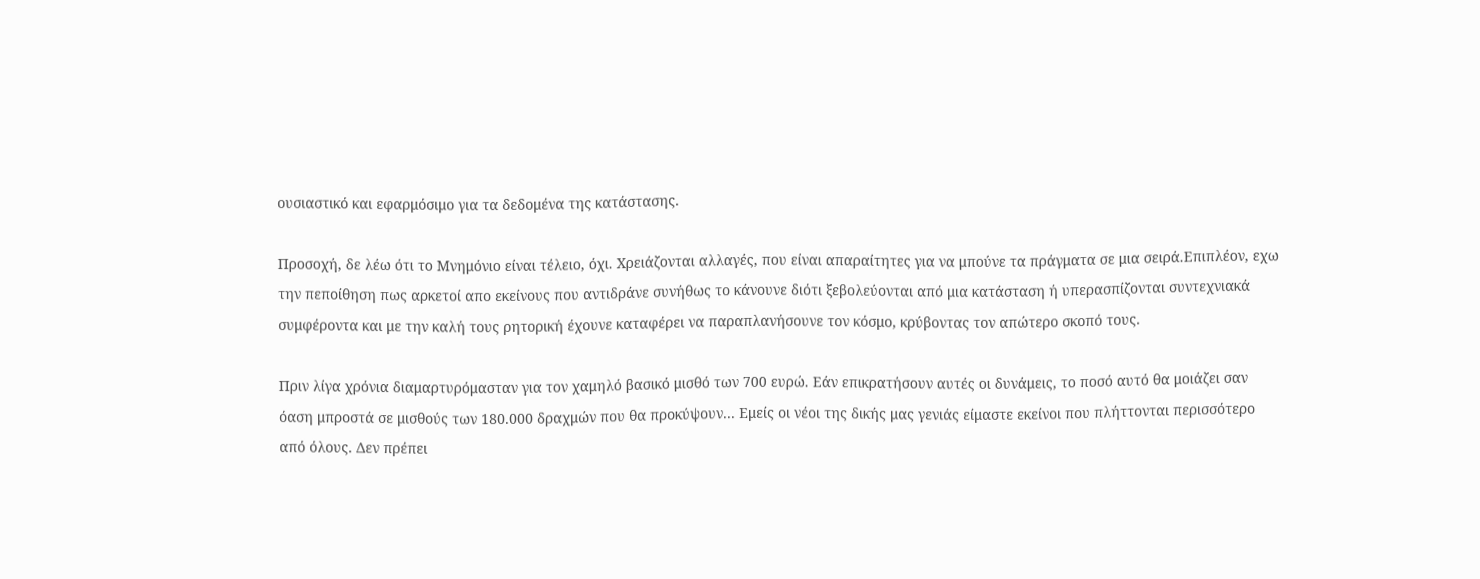ουσιαστικό και εφαρμόσιμο για τα δεδομένα της κατάστασης.

Προσοχή, δε λέω ότι το Μνημόνιο είναι τέλειο, όχι. Χρειάζονται αλλαγές, που είναι απαραίτητες για να μπούνε τα πράγματα σε μια σειρά.Επιπλέον, εχω την πεποίθηση πως αρκετοί απο εκείνους που αντιδράνε συνήθως το κάνουνε διότι ξεβολεύονται από μια κατάσταση ή υπερασπίζονται συντεχνιακά συμφέροντα και με την καλή τους ρητορική έχουνε καταφέρει να παραπλανήσουνε τον κόσμο, κρύβοντας τον απώτερο σκοπό τους.

Πριν λίγα χρόνια διαμαρτυρόμασταν για τον χαμηλό βασικό μισθό των 700 ευρώ. Εάν επικρατήσουν αυτές οι δυνάμεις, το ποσό αυτό θα μοιάζει σαν όαση μπροστά σε μισθούς των 180.000 δραχμών που θα προκύψουν... Εμείς οι νέοι της δικής μας γενιάς είμαστε εκείνοι που πλήττονται περισσότερο από όλους. Δεν πρέπει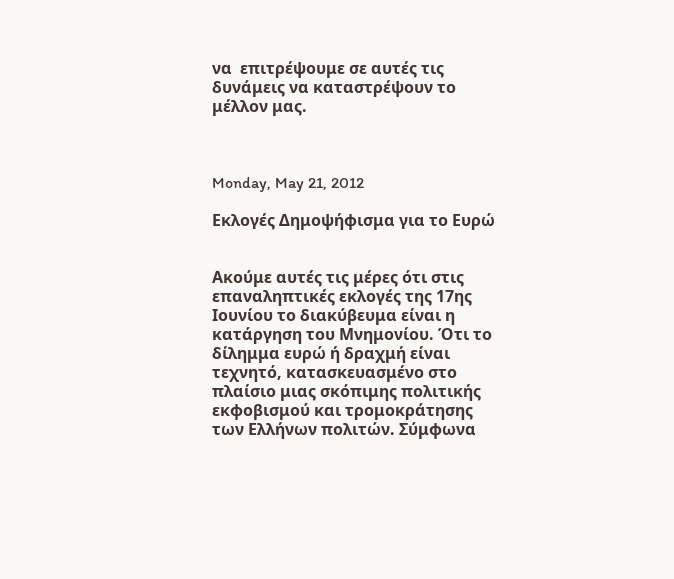να  επιτρέψουμε σε αυτές τις δυνάμεις να καταστρέψουν το μέλλον μας.



Monday, May 21, 2012

Εκλογές Δημοψήφισμα για το Ευρώ


Ακούμε αυτές τις μέρες ότι στις επαναληπτικές εκλογές της 17ης Ιουνίου το διακύβευμα είναι η κατάργηση του Μνημονίου. Ότι το δίλημμα ευρώ ή δραχμή είναι τεχνητό, κατασκευασμένο στο πλαίσιο μιας σκόπιμης πολιτικής εκφοβισμού και τρομοκράτησης των Ελλήνων πολιτών. Σύμφωνα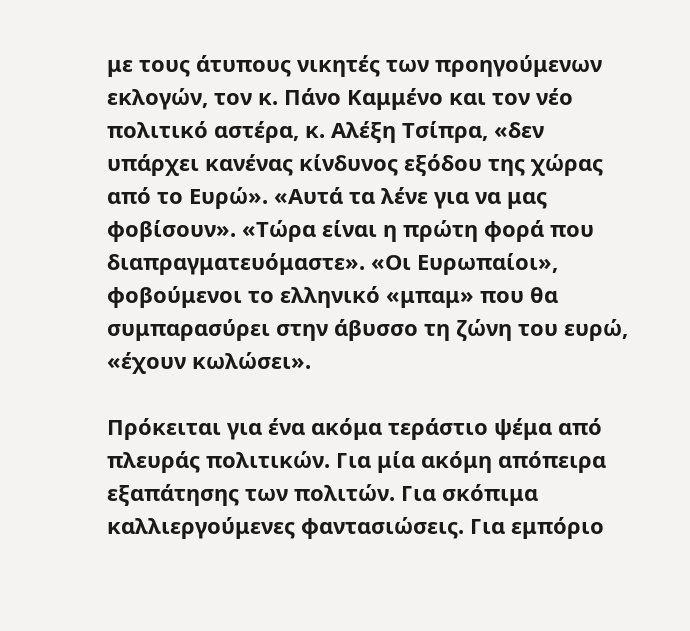με τους άτυπους νικητές των προηγούμενων εκλογών, τον κ. Πάνο Καμμένο και τον νέο πολιτικό αστέρα, κ. Αλέξη Τσίπρα, «δεν υπάρχει κανένας κίνδυνος εξόδου της χώρας από το Ευρώ». «Αυτά τα λένε για να μας φοβίσουν». «Τώρα είναι η πρώτη φορά που διαπραγματευόμαστε». «Οι Ευρωπαίοι», φοβούμενοι το ελληνικό «μπαμ» που θα συμπαρασύρει στην άβυσσο τη ζώνη του ευρώ, «έχουν κωλώσει».

Πρόκειται για ένα ακόμα τεράστιο ψέμα από πλευράς πολιτικών. Για μία ακόμη απόπειρα εξαπάτησης των πολιτών. Για σκόπιμα καλλιεργούμενες φαντασιώσεις. Για εμπόριο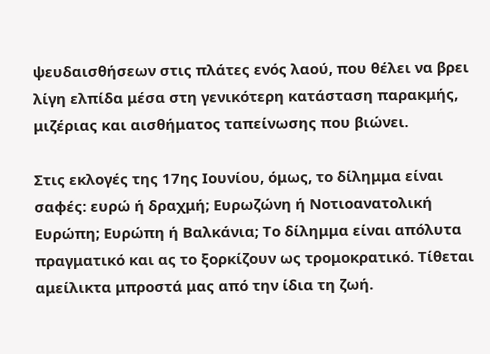ψευδαισθήσεων στις πλάτες ενός λαού, που θέλει να βρει λίγη ελπίδα μέσα στη γενικότερη κατάσταση παρακμής, μιζέριας και αισθήματος ταπείνωσης που βιώνει.

Στις εκλογές της 17ης Ιουνίου, όμως, το δίλημμα είναι σαφές: ευρώ ή δραχμή; Ευρωζώνη ή Νοτιοανατολική Ευρώπη; Ευρώπη ή Βαλκάνια; Το δίλημμα είναι απόλυτα πραγματικό και ας το ξορκίζουν ως τρομοκρατικό. Τίθεται αμείλικτα μπροστά μας από την ίδια τη ζωή.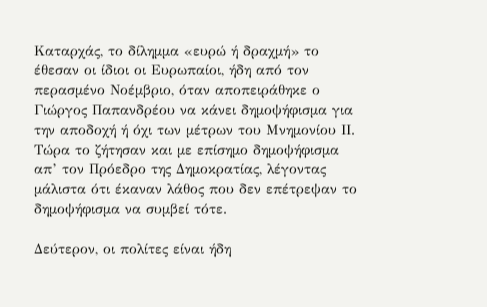Καταρχάς, το δίλημμα «ευρώ ή δραχμή» το έθεσαν οι ίδιοι οι Ευρωπαίοι, ήδη από τον περασμένο Νοέμβριο, όταν αποπειράθηκε ο Γιώργος Παπανδρέου να κάνει δημοψήφισμα για την αποδοχή ή όχι των μέτρων του Μνημονίου ΙΙ. Τώρα το ζήτησαν και με επίσημο δημοψήφισμα απ’ τον Πρόεδρο της Δημοκρατίας, λέγοντας μάλιστα ότι έκαναν λάθος που δεν επέτρεψαν το δημοψήφισμα να συμβεί τότε.

Δεύτερον, οι πολίτες είναι ήδη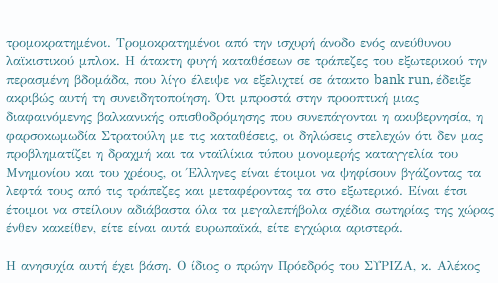τρομοκρατημένοι. Τρομοκρατημένοι από την ισχυρή άνοδο ενός ανεύθυνου λαϊκιστικού μπλοκ. Η άτακτη φυγή καταθέσεων σε τράπεζες του εξωτερικού την περασμένη βδομάδα, που λίγο έλειψε να εξελιχτεί σε άτακτο bank run, έδειξε ακριβώς αυτή τη συνειδητοποίηση. Ότι μπροστά στην προοπτική μιας διαφαινόμενης βαλκανικής οπισθοδρόμησης που συνεπάγονται η ακυβερνησία, η φαρσοκωμωδία Στρατούλη με τις καταθέσεις, οι δηλώσεις στελεχών ότι δεν μας προβληματίζει η δραχμή και τα νταϊλίκια τύπου μονομερής καταγγελία του Μνημονίου και του χρέους, οι Έλληνες είναι έτοιμοι να ψηφίσουν βγάζοντας τα λεφτά τους από τις τράπεζες και μεταφέροντας τα στο εξωτερικό. Είναι έτσι έτοιμοι να στείλουν αδιάβαστα όλα τα μεγαλεπήβολα σχέδια σωτηρίας της χώρας ένθεν κακείθεν, είτε είναι αυτά ευρωπαϊκά, είτε εγχώρια αριστερά.

Η ανησυχία αυτή έχει βάση. Ο ίδιος ο πρώην Πρόεδρός του ΣΥΡΙΖΑ, κ. Αλέκος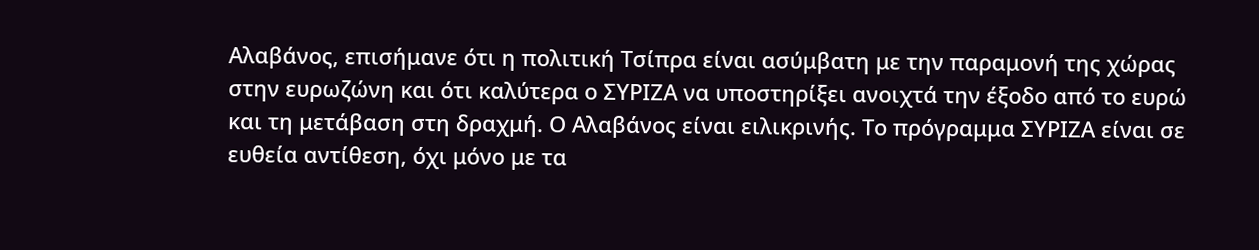Αλαβάνος, επισήμανε ότι η πολιτική Τσίπρα είναι ασύμβατη με την παραμονή της χώρας στην ευρωζώνη και ότι καλύτερα ο ΣΥΡΙΖΑ να υποστηρίξει ανοιχτά την έξοδο από το ευρώ και τη μετάβαση στη δραχμή. Ο Αλαβάνος είναι ειλικρινής. Το πρόγραμμα ΣΥΡΙΖΑ είναι σε ευθεία αντίθεση, όχι μόνο με τα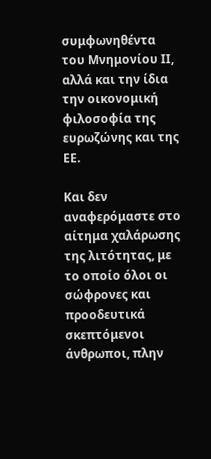συμφωνηθέντα του Μνημονίου ΙΙ, αλλά και την ίδια την οικονομική φιλοσοφία της ευρωζώνης και της ΕΕ.

Και δεν αναφερόμαστε στο αίτημα χαλάρωσης της λιτότητας, με το οποίο όλοι οι σώφρονες και προοδευτικά σκεπτόμενοι άνθρωποι, πλην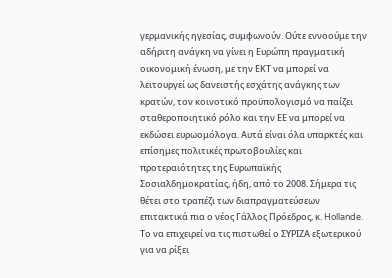γερμανικής ηγεσίας, συμφωνούν. Ούτε εννοούμε την αδήριτη ανάγκη να γίνει η Ευρώπη πραγματική οικονομική ένωση, με την ΕΚΤ να μπορεί να λειτουργεί ως δανειστής εσχάτης ανάγκης των κρατών, τον κοινοτικό προϋπολογισμό να παίζει σταθεροποιητικό ρόλο και την ΕΕ να μπορεί να εκδώσει ευρωομόλογα. Αυτά είναι όλα υπαρκτές και επίσημες πολιτικές πρωτοβουλίες και προτεραιότητες της Ευρωπαϊκής Σοσιαλδημοκρατίας, ήδη, από το 2008. Σήμερα τις θέτει στο τραπέζι των διαπραγματεύσεων επιτακτικά πια ο νέος Γάλλος Πρόεδρος, κ. Hollande.  Το να επιχειρεί να τις πιστωθεί ο ΣΥΡΙΖΑ εξωτερικού για να ρίξει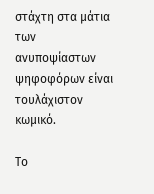στάχτη στα μάτια των ανυποψίαστων ψηφοφόρων είναι τουλάχιστον κωμικό.

Το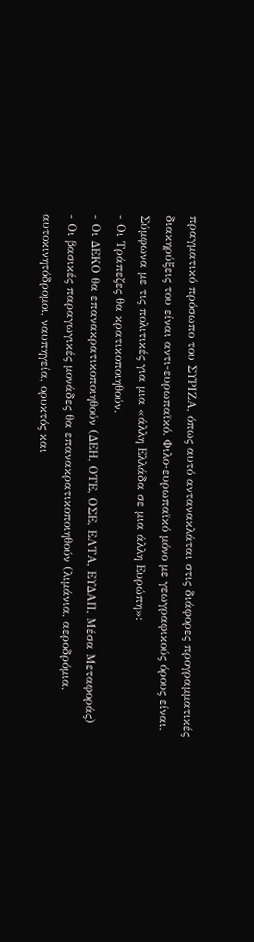πραγματικό πρόσωπο του ΣΥΡΙΖΑ, όπως αυτό αντανακλάται στις διάφορες προγραμματικές διακηρύξεις του είναι αντι-ευρωπαϊκό. Φιλο-ευρωπαϊκό μόνο με γεωγραφικούς όρους είναι. Σύμφωνα με τις πολιτικές για μια «άλλη Ελλάδα σε μια άλλη Ευρώπη»:
- Οι Τράπεζες θα κρατικοποιηθούν.
- Οι ΔΕΚΟ θα επανακρατικοποιηθούν (ΔΕΗ, ΟΤΕ, ΟΣΕ, ΕΛΤΑ, ΕΥΔΑΠ, Μέσα Μεταφοράς)
- Οι βασικές παραγωγικές μονάδες θα επανακρατικοποιηθούν (λιμάνια, αεροδρόμια, αυτοκινητόδρομοι, ναυπηγεία, ορυκτός και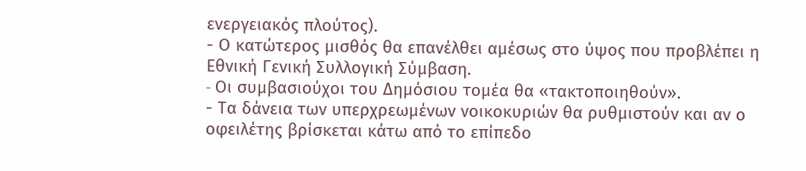ενεργειακός πλούτος).
- Ο κατώτερος μισθός θα επανέλθει αμέσως στο ύψος που προβλέπει η Εθνική Γενική Συλλογική Σύμβαση.
- Oι συμβασιούχοι του Δημόσιου τομέα θα «τακτοποιηθούν».
- Τα δάνεια των υπερχρεωμένων νοικοκυριών θα ρυθμιστούν και αν ο οφειλέτης βρίσκεται κάτω από το επίπεδο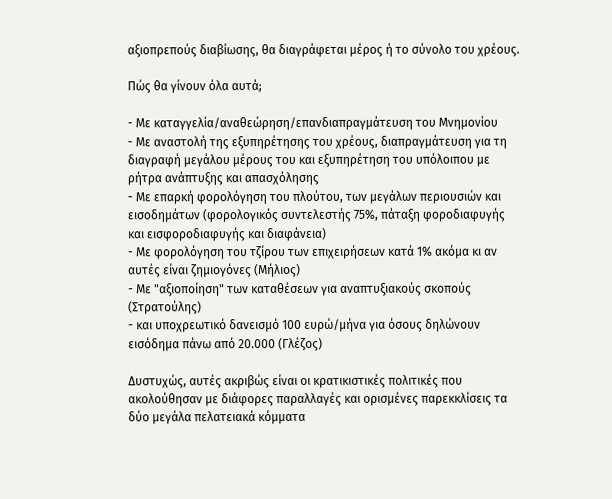αξιοπρεπούς διαβίωσης, θα διαγράφεται μέρος ή το σύνολο του χρέους.

Πώς θα γίνουν όλα αυτά;

- Με καταγγελία/αναθεώρηση/επανδιαπραγμάτευση του Μνημονίου
- Με αναστολή της εξυπηρέτησης του χρέους, διαπραγμάτευση για τη διαγραφή μεγάλου μέρους του και εξυπηρέτηση του υπόλοιπου με ρήτρα ανάπτυξης και απασχόλησης
- Με επαρκή φορολόγηση του πλούτου, των μεγάλων περιουσιών και εισοδημάτων (φορολογικός συντελεστής 75%, πάταξη φοροδιαφυγής και εισφοροδιαφυγής και διαφάνεια)
- Με φορολόγηση του τζίρου των επιχειρήσεων κατά 1% ακόμα κι αν αυτές είναι ζημιογόνες (Μήλιος)
- Με "αξιοποίηση" των καταθέσεων για αναπτυξιακούς σκοπούς (Στρατούλης)
- και υποχρεωτικό δανεισμό 100 ευρώ/μήνα για όσους δηλώνουν εισόδημα πάνω από 20.000 (Γλέζος)

Δυστυχώς, αυτές ακριβώς είναι οι κρατικιστικές πολιτικές που ακολούθησαν με διάφορες παραλλαγές και ορισμένες παρεκκλίσεις τα δύο μεγάλα πελατειακά κόμματα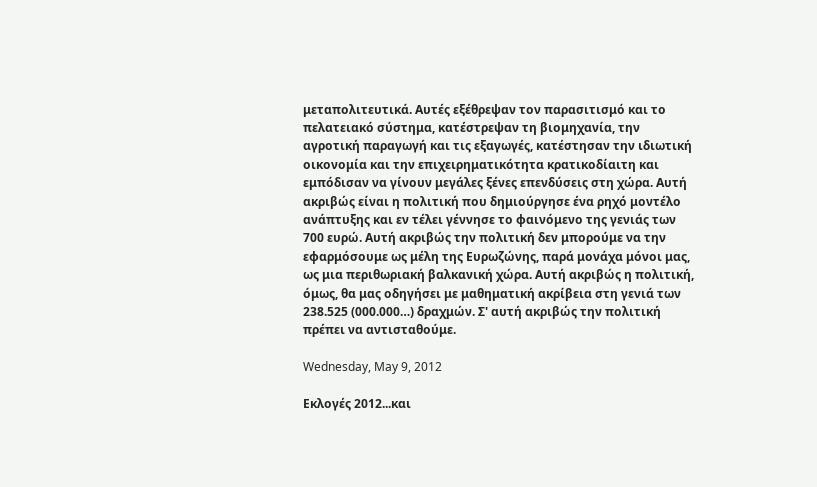μεταπολιτευτικά. Αυτές εξέθρεψαν τον παρασιτισμό και το πελατειακό σύστημα, κατέστρεψαν τη βιομηχανία, την αγροτική παραγωγή και τις εξαγωγές, κατέστησαν την ιδιωτική οικονομία και την επιχειρηματικότητα κρατικοδίαιτη και εμπόδισαν να γίνουν μεγάλες ξένες επενδύσεις στη χώρα. Αυτή ακριβώς είναι η πολιτική που δημιούργησε ένα ρηχό μοντέλο ανάπτυξης και εν τέλει γέννησε το φαινόμενο της γενιάς των 700 ευρώ. Αυτή ακριβώς την πολιτική δεν μπορούμε να την εφαρμόσουμε ως μέλη της Ευρωζώνης, παρά μονάχα μόνοι μας, ως μια περιθωριακή βαλκανική χώρα. Αυτή ακριβώς η πολιτική, όμως, θα μας οδηγήσει με μαθηματική ακρίβεια στη γενιά των 238.525 (000.000…) δραχμών. Σ' αυτή ακριβώς την πολιτική πρέπει να αντισταθούμε.

Wednesday, May 9, 2012

Εκλογές 2012...και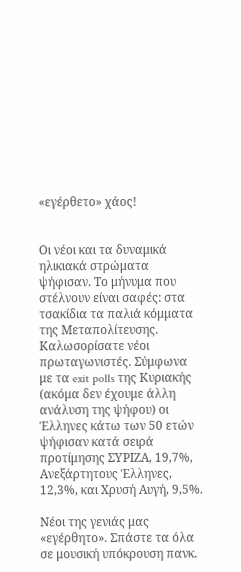«εγέρθετο» χάος!


Οι νέοι και τα δυναμικά ηλικιακά στρώματα ψήφισαν. Το μήνυμα που στέλνουν είναι σαφές: στα τσακίδια τα παλιά κόμματα της Μεταπολίτευσης. Καλωσορίσατε νέοι πρωταγωνιστές. Σύμφωνα με τα exit polls της Κυριακής (ακόμα δεν έχουμε άλλη ανάλυση της ψήφου) οι Έλληνες κάτω των 50 ετών ψήφισαν κατά σειρά προτίμησης ΣΥΡΙΖΑ, 19,7%, Ανεξάρτητους Έλληνες, 12,3%, και Χρυσή Αυγή, 9,5%.

Νέοι της γενιάς μας «εγέρθητο». Σπάστε τα όλα σε μουσική υπόκρουση πανκ.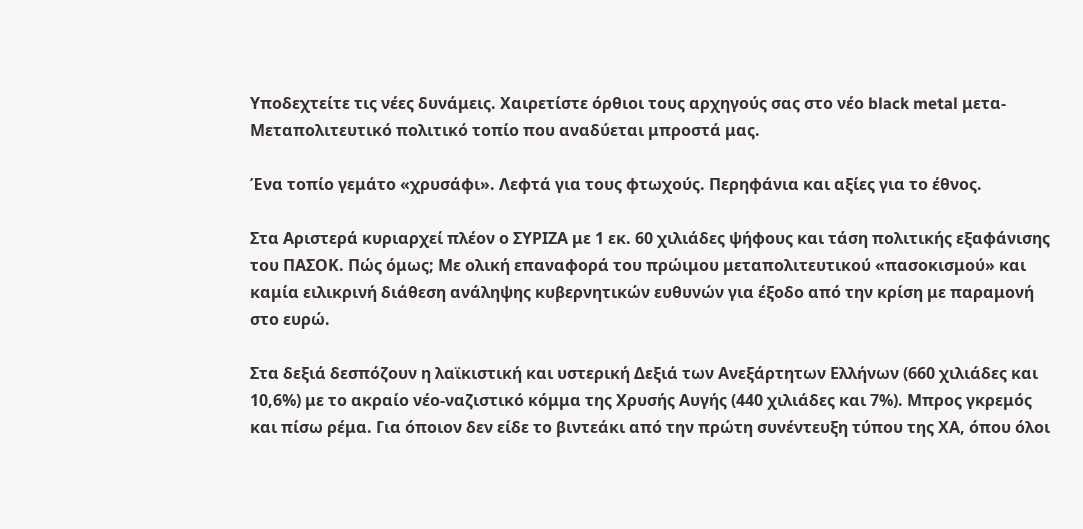Υποδεχτείτε τις νέες δυνάμεις. Χαιρετίστε όρθιοι τους αρχηγούς σας στο νέο black metal μετα-Μεταπολιτευτικό πολιτικό τοπίο που αναδύεται μπροστά μας.

Ένα τοπίο γεμάτο «χρυσάφι». Λεφτά για τους φτωχούς. Περηφάνια και αξίες για το έθνος.

Στα Αριστερά κυριαρχεί πλέον ο ΣΥΡΙΖΑ με 1 εκ. 60 χιλιάδες ψήφους και τάση πολιτικής εξαφάνισης του ΠΑΣΟΚ. Πώς όμως; Με ολική επαναφορά του πρώιμου μεταπολιτευτικού «πασοκισμού» και καμία ειλικρινή διάθεση ανάληψης κυβερνητικών ευθυνών για έξοδο από την κρίση με παραμονή στο ευρώ.

Στα δεξιά δεσπόζουν η λαϊκιστική και υστερική Δεξιά των Ανεξάρτητων Ελλήνων (660 χιλιάδες και 10,6%) με το ακραίο νέο-ναζιστικό κόμμα της Χρυσής Αυγής (440 χιλιάδες και 7%). Μπρος γκρεμός και πίσω ρέμα. Για όποιον δεν είδε το βιντεάκι από την πρώτη συνέντευξη τύπου της ΧΑ, όπου όλοι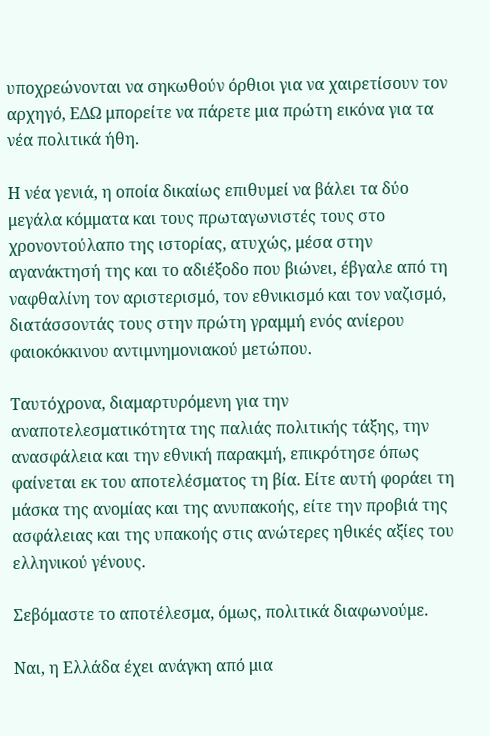υποχρεώνονται να σηκωθούν όρθιοι για να χαιρετίσουν τον αρχηγό, ΕΔΩ μπορείτε να πάρετε μια πρώτη εικόνα για τα νέα πολιτικά ήθη.

Η νέα γενιά, η οποία δικαίως επιθυμεί να βάλει τα δύο μεγάλα κόμματα και τους πρωταγωνιστές τους στο χρονοντούλαπο της ιστορίας, ατυχώς, μέσα στην αγανάκτησή της και το αδιέξοδο που βιώνει, έβγαλε από τη ναφθαλίνη τον αριστερισμό, τον εθνικισμό και τον ναζισμό, διατάσσοντάς τους στην πρώτη γραμμή ενός ανίερου φαιοκόκκινου αντιμνημονιακού μετώπου.

Ταυτόχρονα, διαμαρτυρόμενη για την αναποτελεσματικότητα της παλιάς πολιτικής τάξης, την ανασφάλεια και την εθνική παρακμή, επικρότησε όπως φαίνεται εκ του αποτελέσματος τη βία. Είτε αυτή φοράει τη μάσκα της ανομίας και της ανυπακοής, είτε την προβιά της ασφάλειας και της υπακοής στις ανώτερες ηθικές αξίες του ελληνικού γένους.

Σεβόμαστε το αποτέλεσμα, όμως, πολιτικά διαφωνούμε.

Ναι, η Ελλάδα έχει ανάγκη από μια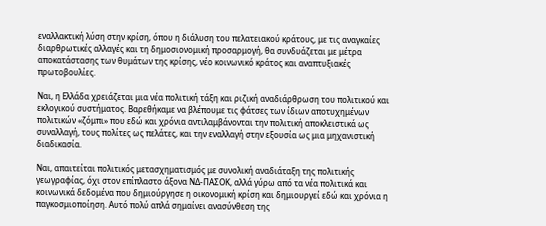εναλλακτική λύση στην κρίση, όπου η διάλυση του πελατειακού κράτους, με τις αναγκαίες διαρθρωτικές αλλαγές και τη δημοσιονομική προσαρμογή, θα συνδυάζεται με μέτρα αποκατάστασης των θυμάτων της κρίσης, νέο κοινωνικό κράτος και αναπτυξιακές πρωτοβουλίες.

Ναι, η Ελλάδα χρειάζεται μια νέα πολιτική τάξη και ριζική αναδιάρθρωση του πολιτικού και εκλογικού συστήματος. Βαρεθήκαμε να βλέπουμε τις φάτσες των ίδιων αποτυχημένων πολιτικών «ζόμπι» που εδώ και χρόνια αντιλαμβάνονται την πολιτική αποκλειστικά ως συναλλαγή, τους πολίτες ως πελάτες, και την εναλλαγή στην εξουσία ως μια μηχανιστική διαδικασία.

Ναι, απαιτείται πολιτικός μετασχηματισμός με συνολική αναδιάταξη της πολιτικής γεωγραφίας, όχι στον επίπλαστο άξονα ΝΔ-ΠΑΣΟΚ, αλλά γύρω από τα νέα πολιτικά και κοινωνικά δεδομένα που δημιούργησε η οικονομική κρίση και δημιουργεί εδώ και χρόνια η παγκοσμιοποίηση. Αυτό πολύ απλά σημαίνει ανασύνθεση της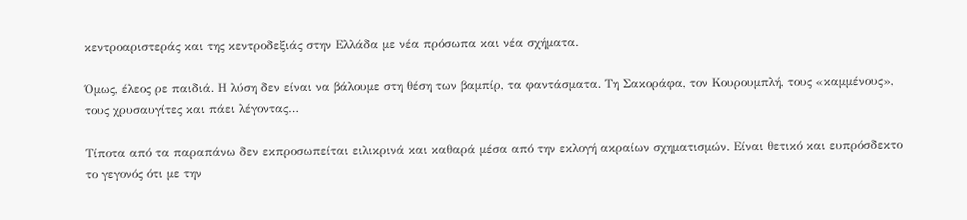κεντροαριστεράς και της κεντροδεξιάς στην Ελλάδα με νέα πρόσωπα και νέα σχήματα.

Όμως, έλεος ρε παιδιά. Η λύση δεν είναι να βάλουμε στη θέση των βαμπίρ, τα φαντάσματα. Τη Σακοράφα, τον Κουρουμπλή, τους «καμμένους», τους χρυσαυγίτες και πάει λέγοντας…

Τίποτα από τα παραπάνω δεν εκπροσωπείται ειλικρινά και καθαρά μέσα από την εκλογή ακραίων σχηματισμών. Είναι θετικό και ευπρόσδεκτο το γεγονός ότι με την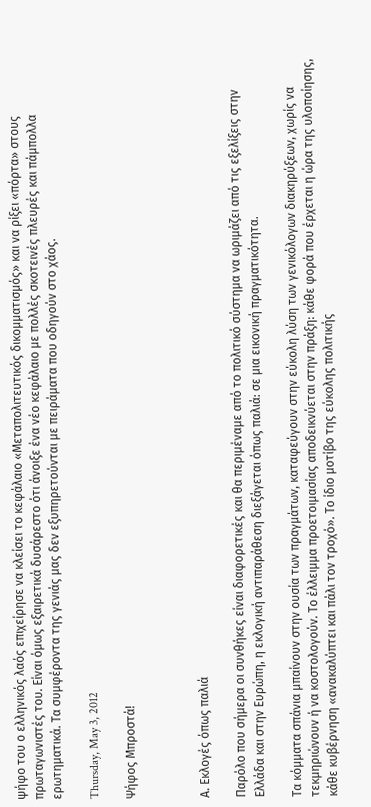ψήφο του ο ελληνικός λαός επιχείρησε να κλείσει το κεφάλαιο «Μεταπολιτευτικός δικομματισμός» και να ρίξει «πόρτα» στους πρωταγωνιστές του. Είναι όμως εξαιρετικά δυσάρεστο ότι άνοιξε ένα νέο κεφάλαιο με πολλές σκοτεινές πλευρές και πάμπολλα ερωτηματικά. Τα συμφέροντα της γενιάς μας δεν εξυπηρετούνται με πειράματα που οδηγούν στο χάος.

Thursday, May 3, 2012

Ψήφος Μπροστά!



Α. Εκλογές όπως παλιά

Παρόλο που σήμερα οι συνθήκες είναι διαφορετικές και θα περιμέναμε από το πολιτικό σύστημα να ωριμάζει από τις εξελίξεις στην Ελλάδα και στην Ευρώπη, η εκλογική αντιπαράθεση διεξάγεται όπως παλιά: σε μια εικονική πραγματικότητα.

Τα κόμματα σπάνια μπαίνουν στην ουσία των πραγμάτων, καταφεύγουν στην εύκολη λύση των γενικόλογων διακηρύξεων, χωρίς να τεκμηριώνουν ή να κοστολογούν. Το έλλειμμα προετοιμασίας αποδεικνύεται στην πράξη: κάθε φορά που έρχεται η ώρα της υλοποίησης, κάθε κυβέρνηση «ανακαλύπτει και πάλι τον τροχό». Το ίδιο μοτίβο της εύκολης πολιτικής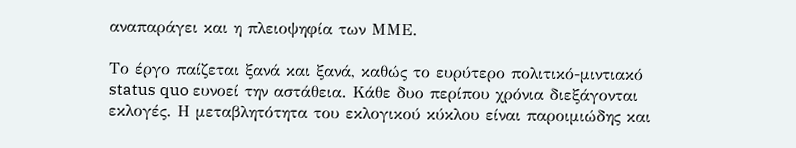αναπαράγει και η πλειοψηφία των ΜΜΕ.

Το έργο παίζεται ξανά και ξανά, καθώς το ευρύτερο πολιτικό-μιντιακό status quo ευνοεί την αστάθεια. Κάθε δυο περίπου χρόνια διεξάγονται εκλογές. Η μεταβλητότητα του εκλογικού κύκλου είναι παροιμιώδης και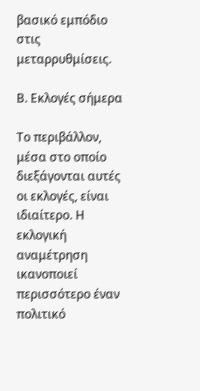βασικό εμπόδιο στις μεταρρυθμίσεις.

Β. Εκλογές σήμερα

Το περιβάλλον, μέσα στο οποίο διεξάγονται αυτές οι εκλογές, είναι ιδιαίτερο. Η εκλογική αναμέτρηση ικανοποιεί περισσότερο έναν πολιτικό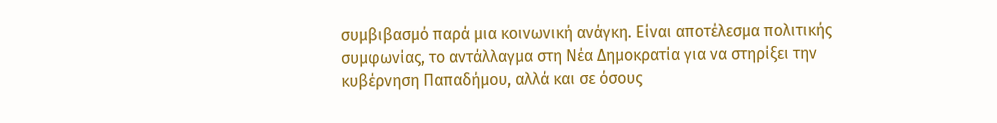συμβιβασμό παρά μια κοινωνική ανάγκη. Είναι αποτέλεσμα πολιτικής συμφωνίας, το αντάλλαγμα στη Νέα Δημοκρατία για να στηρίξει την κυβέρνηση Παπαδήμου, αλλά και σε όσους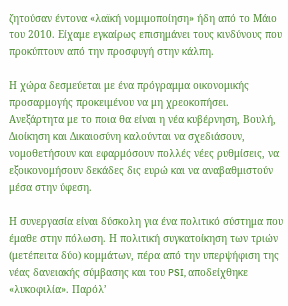ζητούσαν έντονα «λαϊκή νομιμοποίηση» ήδη από το Μάιο του 2010. Είχαμε εγκαίρως επισημάνει τους κινδύνους που προκύπτουν από την προσφυγή στην κάλπη.

Η χώρα δεσμεύεται με ένα πρόγραμμα οικονομικής προσαρμογής προκειμένου να μη χρεοκοπήσει. Ανεξάρτητα με το ποια θα είναι η νέα κυβέρνηση, Βουλή, Διοίκηση και Δικαιοσύνη καλούνται να σχεδιάσουν, νομοθετήσουν και εφαρμόσουν πολλές νέες ρυθμίσεις, να εξοικονομήσουν δεκάδες δις ευρώ και να αναβαθμιστούν μέσα στην ύφεση.

Η συνεργασία είναι δύσκολη για ένα πολιτικό σύστημα που έμαθε στην πόλωση. Η πολιτική συγκατοίκηση των τριών (μετέπειτα δύο) κομμάτων, πέρα από την υπερψήφιση της νέας δανειακής σύμβασης και του PSI, αποδείχθηκε «λυκοφιλία». Παρόλ’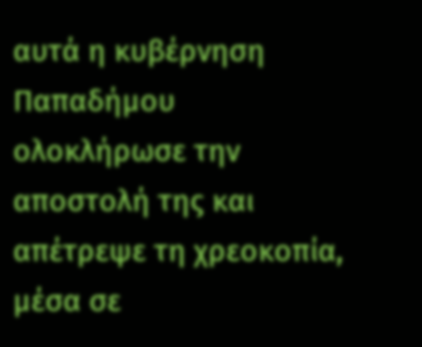αυτά η κυβέρνηση Παπαδήμου ολοκλήρωσε την αποστολή της και απέτρεψε τη χρεοκοπία, μέσα σε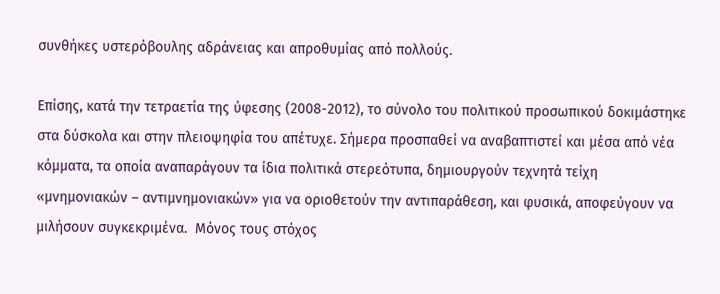συνθήκες υστερόβουλης αδράνειας και απροθυμίας από πολλούς.

Επίσης, κατά την τετραετία της ύφεσης (2008-2012), το σύνολο του πολιτικού προσωπικού δοκιμάστηκε στα δύσκολα και στην πλειοψηφία του απέτυχε. Σήμερα προσπαθεί να αναβαπτιστεί και μέσα από νέα κόμματα, τα οποία αναπαράγουν τα ίδια πολιτικά στερεότυπα, δημιουργούν τεχνητά τείχη «μνημονιακών – αντιμνημονιακών» για να οριοθετούν την αντιπαράθεση, και φυσικά, αποφεύγουν να μιλήσουν συγκεκριμένα.  Μόνος τους στόχος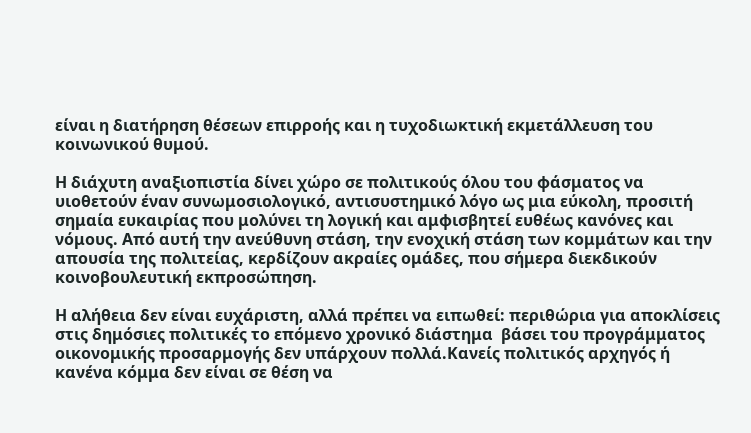είναι η διατήρηση θέσεων επιρροής και η τυχοδιωκτική εκμετάλλευση του κοινωνικού θυμού.

Η διάχυτη αναξιοπιστία δίνει χώρο σε πολιτικούς όλου του φάσματος να υιοθετούν έναν συνωμοσιολογικό, αντισυστημικό λόγο ως μια εύκολη, προσιτή σημαία ευκαιρίας που μολύνει τη λογική και αμφισβητεί ευθέως κανόνες και νόμους. Από αυτή την ανεύθυνη στάση, την ενοχική στάση των κομμάτων και την απουσία της πολιτείας, κερδίζουν ακραίες ομάδες, που σήμερα διεκδικούν κοινοβουλευτική εκπροσώπηση.

Η αλήθεια δεν είναι ευχάριστη, αλλά πρέπει να ειπωθεί: περιθώρια για αποκλίσεις στις δημόσιες πολιτικές το επόμενο χρονικό διάστημα  βάσει του προγράμματος οικονομικής προσαρμογής δεν υπάρχουν πολλά.Κανείς πολιτικός αρχηγός ή κανένα κόμμα δεν είναι σε θέση να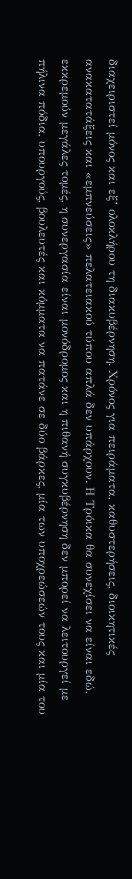διαχειριστεί μόνος και εξ’ ολοκλήρου τη διακυβέρνηση. Χρόνος για πειράματα, καθυστερήσεις, διοικητικές ανακατατάξεις και «εμπνεύσεις» πελατειακού τύπου απλά δεν υπάρχουν. Η Τρόικα θα συνεχίσει να είναι εδώ, εκκρεμούν μεγάλες τομές, η συνεργασία είναι μονόδρομος και η πιθανή συγκυβέρνηση δεν μπορεί να λειτουργεί με πήλινα πόδια, υπουργούς, βουλευτές και κόμματα να πατάνε σε δύο βάρκες, μία των υποχρεώσεών τους και μία του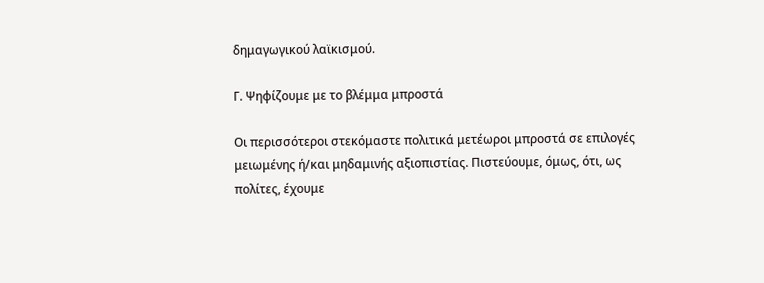δημαγωγικού λαϊκισμού.

Γ. Ψηφίζουμε με το βλέμμα μπροστά

Οι περισσότεροι στεκόμαστε πολιτικά μετέωροι μπροστά σε επιλογές μειωμένης ή/και μηδαμινής αξιοπιστίας. Πιστεύουμε, όμως, ότι, ως πολίτες, έχουμε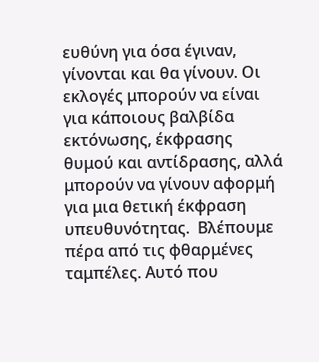ευθύνη για όσα έγιναν, γίνονται και θα γίνουν. Οι εκλογές μπορούν να είναι για κάποιους βαλβίδα εκτόνωσης, έκφρασης θυμού και αντίδρασης, αλλά μπορούν να γίνουν αφορμή για μια θετική έκφραση υπευθυνότητας.  Βλέπουμε πέρα από τις φθαρμένες ταμπέλες. Αυτό που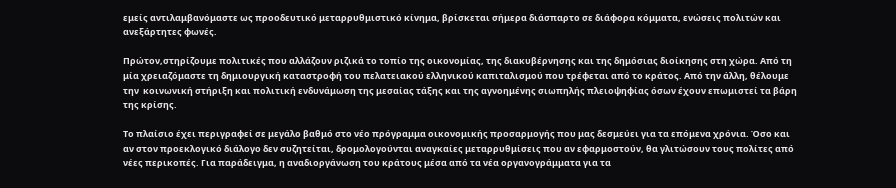εμείς αντιλαμβανόμαστε ως προοδευτικό μεταρρυθμιστικό κίνημα, βρίσκεται σήμερα διάσπαρτο σε διάφορα κόμματα, ενώσεις πολιτών και ανεξάρτητες φωνές.

Πρώτον,στηρίζουμε πολιτικές που αλλάζουν ριζικά το τοπίο της οικονομίας, της διακυβέρνησης και της δημόσιας διοίκησης στη χώρα. Από τη μία χρειαζόμαστε τη δημιουργική καταστροφή του πελατειακού ελληνικού καπιταλισμού που τρέφεται από το κράτος. Από την άλλη, θέλουμε την  κοινωνική στήριξη και πολιτική ενδυνάμωση της μεσαίας τάξης και της αγνοημένης σιωπηλής πλειοψηφίας όσων έχουν επωμιστεί τα βάρη της κρίσης.

Το πλαίσιο έχει περιγραφεί σε μεγάλο βαθμό στο νέο πρόγραμμα οικονομικής προσαρμογής που μας δεσμεύει για τα επόμενα χρόνια. Όσο και αν στον προεκλογικό διάλογο δεν συζητείται, δρομολογούνται αναγκαίες μεταρρυθμίσεις που αν εφαρμοστούν, θα γλιτώσουν τους πολίτες από νέες περικοπές. Για παράδειγμα, η αναδιοργάνωση του κράτους μέσα από τα νέα οργανογράμματα για τα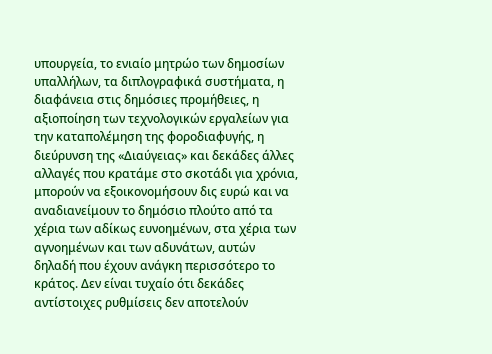υπουργεία, το ενιαίο μητρώο των δημοσίων υπαλλήλων, τα διπλογραφικά συστήματα, η διαφάνεια στις δημόσιες προμήθειες, η αξιοποίηση των τεχνολογικών εργαλείων για την καταπολέμηση της φοροδιαφυγής, η διεύρυνση της «Διαύγειας» και δεκάδες άλλες αλλαγές που κρατάμε στο σκοτάδι για χρόνια, μπορούν να εξοικονομήσουν δις ευρώ και να αναδιανείμουν το δημόσιο πλούτο από τα χέρια των αδίκως ευνοημένων, στα χέρια των αγνοημένων και των αδυνάτων, αυτών δηλαδή που έχουν ανάγκη περισσότερο το κράτος. Δεν είναι τυχαίο ότι δεκάδες αντίστοιχες ρυθμίσεις δεν αποτελούν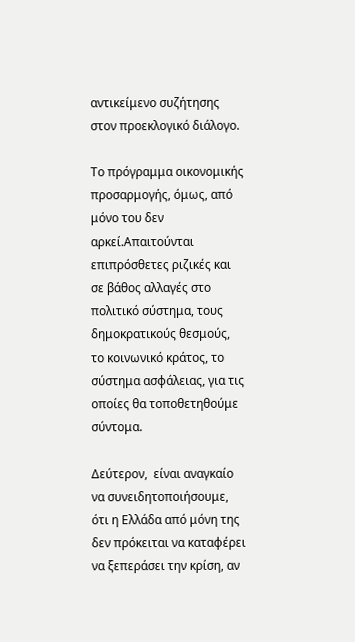αντικείμενο συζήτησης στον προεκλογικό διάλογο.

Το πρόγραμμα οικονομικής προσαρμογής, όμως, από μόνο του δεν αρκεί.Απαιτούνται επιπρόσθετες ριζικές και σε βάθος αλλαγές στο πολιτικό σύστημα, τους δημοκρατικούς θεσμούς, το κοινωνικό κράτος, το σύστημα ασφάλειας, για τις οποίες θα τοποθετηθούμε σύντομα.

Δεύτερον,  είναι αναγκαίο να συνειδητοποιήσουμε, ότι η Ελλάδα από μόνη της δεν πρόκειται να καταφέρει να ξεπεράσει την κρίση, αν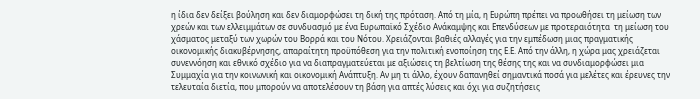η ίδια δεν δείξει βούληση και δεν διαμορφώσει τη δική της πρόταση. Από τη μία, η Ευρώπη πρέπει να προωθήσει τη μείωση των χρεών και των ελλειμμάτων σε συνδυασμό με ένα Ευρωπαϊκό Σχέδιο Ανάκαμψης και Επενδύσεων με προτεραιότητα  τη μείωση του χάσματος μεταξύ των χωρών του Βορρά και του Νότου. Χρειάζονται βαθιές αλλαγές για την εμπέδωση μιας πραγματικής οικονομικής διακυβέρνησης, απαραίτητη προϋπόθεση για την πολιτική ενοποίηση της Ε.Ε. Από την άλλη, η χώρα μας χρειάζεται συνεννόηση και εθνικό σχέδιο για να διαπραγματεύεται με αξιώσεις τη βελτίωση της θέσης της και να συνδιαμορφώσει μια Συμμαχία για την κοινωνική και οικονομική Ανάπτυξη. Αν μη τι άλλο, έχουν δαπανηθεί σημαντικά ποσά για μελέτες και έρευνες την τελευταία διετία, που μπορούν να αποτελέσουν τη βάση για απτές λύσεις και όχι για συζητήσεις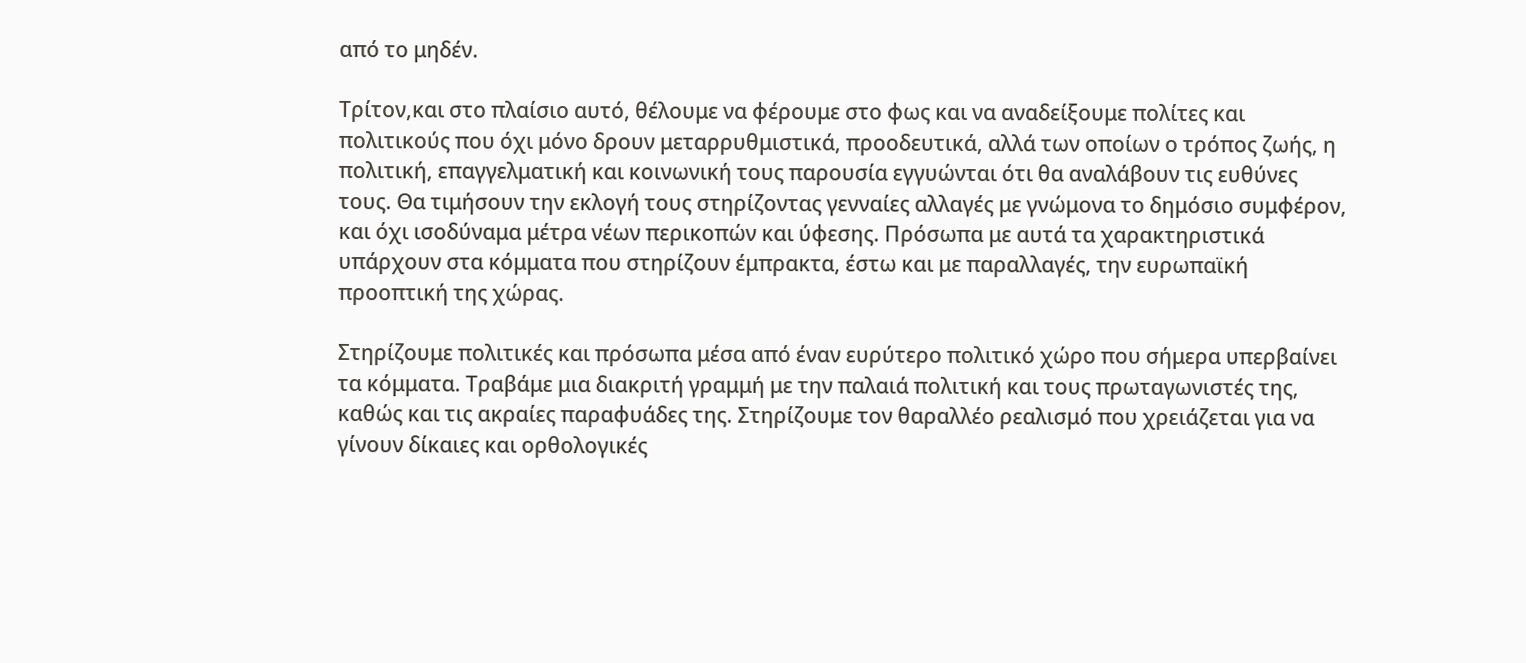από το μηδέν.

Τρίτον,και στο πλαίσιο αυτό, θέλουμε να φέρουμε στο φως και να αναδείξουμε πολίτες και πολιτικούς που όχι μόνο δρουν μεταρρυθμιστικά, προοδευτικά, αλλά των οποίων ο τρόπος ζωής, η πολιτική, επαγγελματική και κοινωνική τους παρουσία εγγυώνται ότι θα αναλάβουν τις ευθύνες τους. Θα τιμήσουν την εκλογή τους στηρίζοντας γενναίες αλλαγές με γνώμονα το δημόσιο συμφέρον, και όχι ισοδύναμα μέτρα νέων περικοπών και ύφεσης. Πρόσωπα με αυτά τα χαρακτηριστικά υπάρχουν στα κόμματα που στηρίζουν έμπρακτα, έστω και με παραλλαγές, την ευρωπαϊκή προοπτική της χώρας.

Στηρίζουμε πολιτικές και πρόσωπα μέσα από έναν ευρύτερο πολιτικό χώρο που σήμερα υπερβαίνει τα κόμματα. Τραβάμε μια διακριτή γραμμή με την παλαιά πολιτική και τους πρωταγωνιστές της, καθώς και τις ακραίες παραφυάδες της. Στηρίζουμε τον θαραλλέο ρεαλισμό που χρειάζεται για να γίνουν δίκαιες και ορθολογικές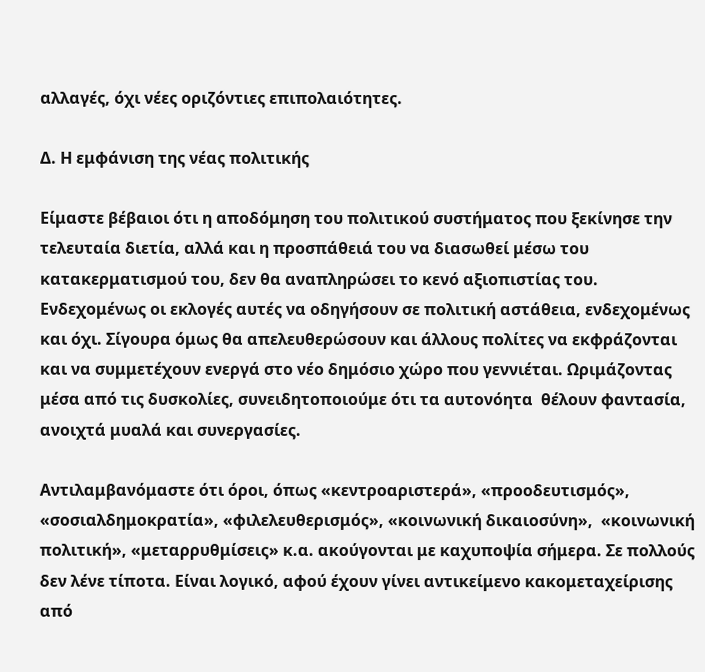αλλαγές, όχι νέες οριζόντιες επιπολαιότητες.

Δ. Η εμφάνιση της νέας πολιτικής

Είμαστε βέβαιοι ότι η αποδόμηση του πολιτικού συστήματος που ξεκίνησε την τελευταία διετία, αλλά και η προσπάθειά του να διασωθεί μέσω του κατακερματισμού του, δεν θα αναπληρώσει το κενό αξιοπιστίας του. Ενδεχομένως οι εκλογές αυτές να οδηγήσουν σε πολιτική αστάθεια, ενδεχομένως και όχι. Σίγουρα όμως θα απελευθερώσουν και άλλους πολίτες να εκφράζονται και να συμμετέχουν ενεργά στο νέο δημόσιο χώρο που γεννιέται. Ωριμάζοντας μέσα από τις δυσκολίες, συνειδητοποιούμε ότι τα αυτονόητα  θέλουν φαντασία, ανοιχτά μυαλά και συνεργασίες.

Αντιλαμβανόμαστε ότι όροι, όπως «κεντροαριστερά», «προοδευτισμός», «σοσιαλδημοκρατία», «φιλελευθερισμός», «κοινωνική δικαιοσύνη»,  «κοινωνική πολιτική», «μεταρρυθμίσεις» κ.α. ακούγονται με καχυποψία σήμερα. Σε πολλούς δεν λένε τίποτα. Είναι λογικό, αφού έχουν γίνει αντικείμενο κακομεταχείρισης από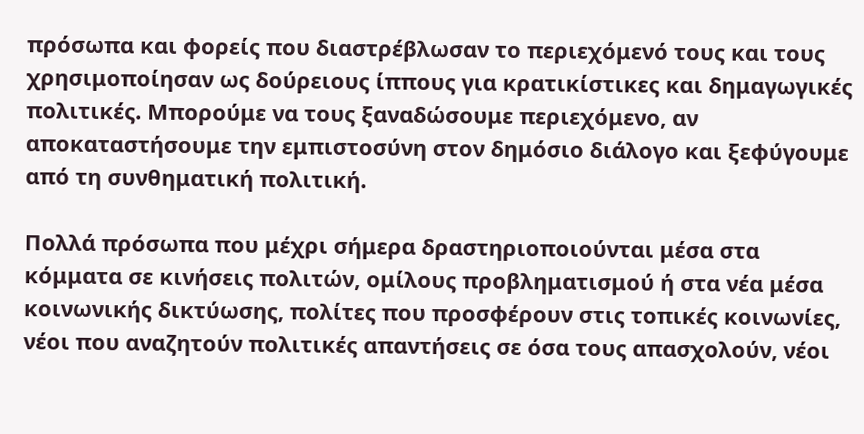πρόσωπα και φορείς που διαστρέβλωσαν το περιεχόμενό τους και τους χρησιμοποίησαν ως δούρειους ίππους για κρατικίστικες και δημαγωγικές πολιτικές. Μπορούμε να τους ξαναδώσουμε περιεχόμενο, αν αποκαταστήσουμε την εμπιστοσύνη στον δημόσιο διάλογο και ξεφύγουμε από τη συνθηματική πολιτική.

Πολλά πρόσωπα που μέχρι σήμερα δραστηριοποιούνται μέσα στα κόμματα σε κινήσεις πολιτών, ομίλους προβληματισμού ή στα νέα μέσα κοινωνικής δικτύωσης, πολίτες που προσφέρουν στις τοπικές κοινωνίες, νέοι που αναζητούν πολιτικές απαντήσεις σε όσα τους απασχολούν, νέοι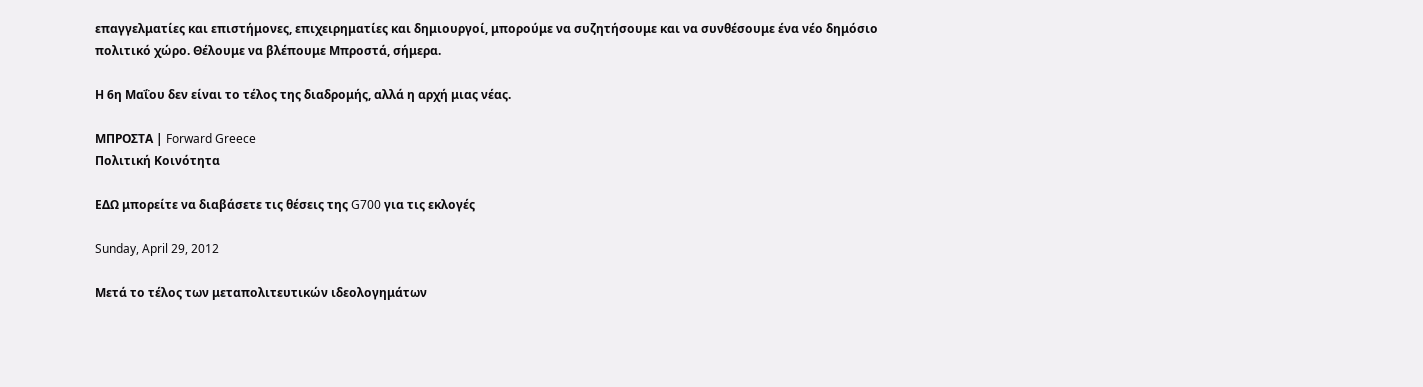επαγγελματίες και επιστήμονες, επιχειρηματίες και δημιουργοί, μπορούμε να συζητήσουμε και να συνθέσουμε ένα νέο δημόσιο πολιτικό χώρο. Θέλουμε να βλέπουμε Μπροστά, σήμερα.

Η 6η Μαΐου δεν είναι το τέλος της διαδρομής, αλλά η αρχή μιας νέας.

ΜΠΡΟΣΤΑ | Forward Greece
Πολιτική Κοινότητα

ΕΔΩ μπορείτε να διαβάσετε τις θέσεις της G700 για τις εκλογές

Sunday, April 29, 2012

Μετά το τέλος των μεταπολιτευτικών ιδεολογημάτων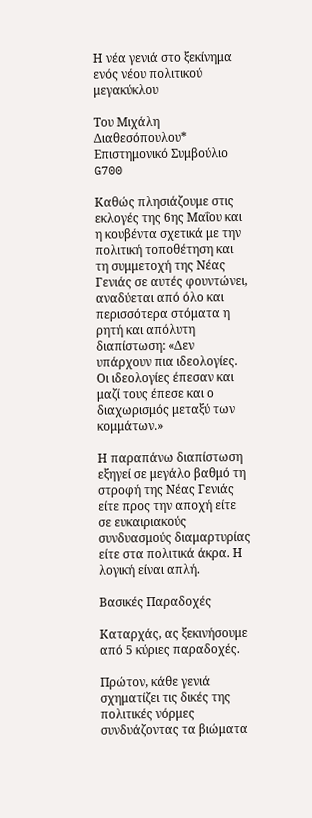Η νέα γενιά στο ξεκίνημα ενός νέου πολιτικού μεγακύκλου

Του Μιχάλη Διαθεσόπουλου*
Επιστημονικό Συμβούλιο G700

Καθώς πλησιάζουμε στις εκλογές της 6ης Μαΐου και η κουβέντα σχετικά με την πολιτική τοποθέτηση και τη συμμετοχή της Νέας Γενιάς σε αυτές φουντώνει, αναδύεται από όλο και περισσότερα στόματα η ρητή και απόλυτη διαπίστωση: «Δεν υπάρχουν πια ιδεολογίες. Οι ιδεολογίες έπεσαν και μαζί τους έπεσε και ο διαχωρισμός μεταξύ των κομμάτων.»

Η παραπάνω διαπίστωση εξηγεί σε μεγάλο βαθμό τη στροφή της Νέας Γενιάς είτε προς την αποχή είτε σε ευκαιριακούς συνδυασμούς διαμαρτυρίας είτε στα πολιτικά άκρα. Η λογική είναι απλή.

Βασικές Παραδοχές

Καταρχάς, ας ξεκινήσουμε από 5 κύριες παραδοχές.

Πρώτον, κάθε γενιά σχηματίζει τις δικές της πολιτικές νόρμες συνδυάζοντας τα βιώματα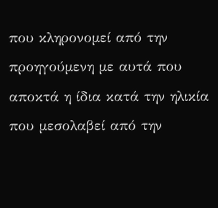που κληρονομεί από την προηγούμενη με αυτά που αποκτά η ίδια κατά την ηλικία που μεσολαβεί από την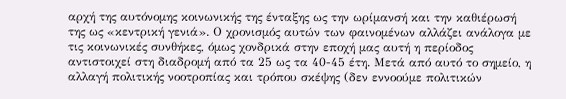αρχή της αυτόνομης κοινωνικής της ένταξης ως την ωρίμανσή και την καθιέρωσή της ως «κεντρική γενιά». Ο χρονισμός αυτών των φαινομένων αλλάζει ανάλογα με τις κοινωνικές συνθήκες, όμως χονδρικά στην εποχή μας αυτή η περίοδος αντιστοιχεί στη διαδρομή από τα 25 ως τα 40-45 έτη. Μετά από αυτό το σημείο, η αλλαγή πολιτικής νοοτροπίας και τρόπου σκέψης (δεν εννοούμε πολιτικών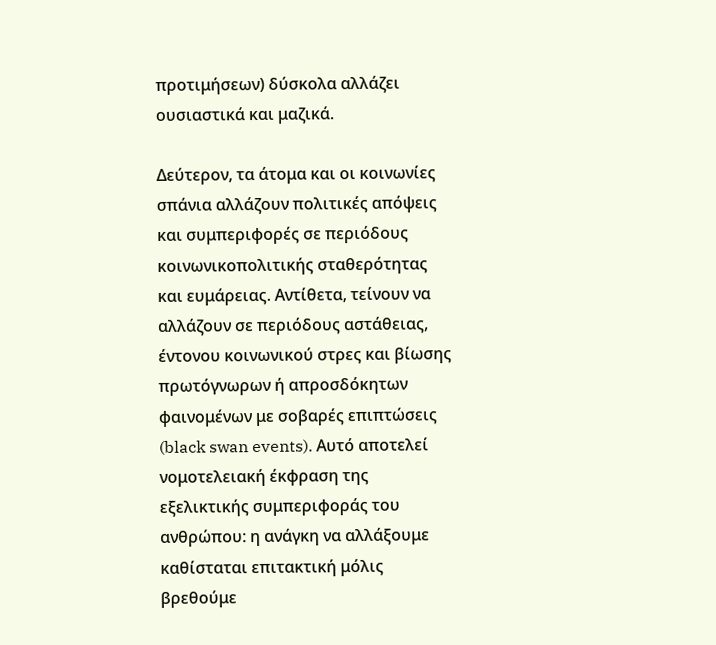προτιμήσεων) δύσκολα αλλάζει ουσιαστικά και μαζικά.

Δεύτερον, τα άτομα και οι κοινωνίες σπάνια αλλάζουν πολιτικές απόψεις και συμπεριφορές σε περιόδους κοινωνικοπολιτικής σταθερότητας και ευμάρειας. Αντίθετα, τείνουν να αλλάζουν σε περιόδους αστάθειας, έντονου κοινωνικού στρες και βίωσης πρωτόγνωρων ή απροσδόκητων φαινομένων με σοβαρές επιπτώσεις (black swan events). Αυτό αποτελεί νομοτελειακή έκφραση της εξελικτικής συμπεριφοράς του ανθρώπου: η ανάγκη να αλλάξουμε καθίσταται επιτακτική μόλις βρεθούμε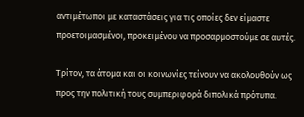αντιμέτωποι με καταστάσεις για τις οποίες δεν είμαστε προετοιμασμένοι, προκειμένου να προσαρμοστούμε σε αυτές.

Τρίτον, τα άτομα και οι κοινωνίες τείνουν να ακολουθούν ως προς την πολιτική τους συμπεριφορά διπολικά πρότυπα.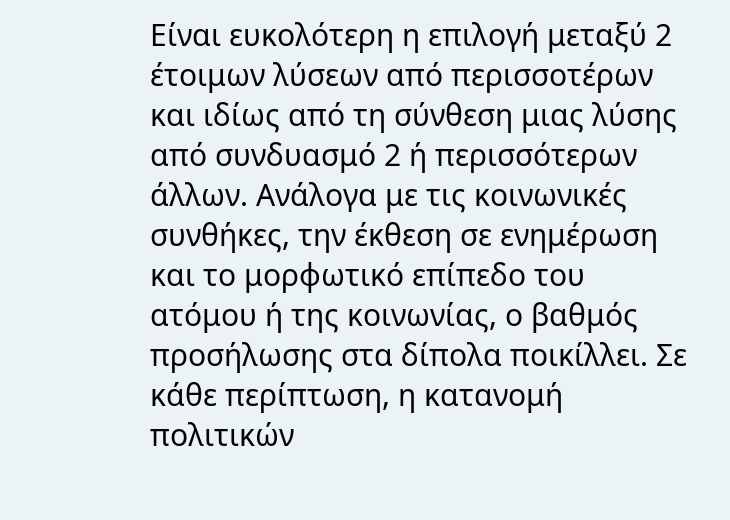Είναι ευκολότερη η επιλογή μεταξύ 2 έτοιμων λύσεων από περισσοτέρων και ιδίως από τη σύνθεση μιας λύσης από συνδυασμό 2 ή περισσότερων άλλων. Ανάλογα με τις κοινωνικές συνθήκες, την έκθεση σε ενημέρωση και το μορφωτικό επίπεδο του ατόμου ή της κοινωνίας, ο βαθμός προσήλωσης στα δίπολα ποικίλλει. Σε κάθε περίπτωση, η κατανομή πολιτικών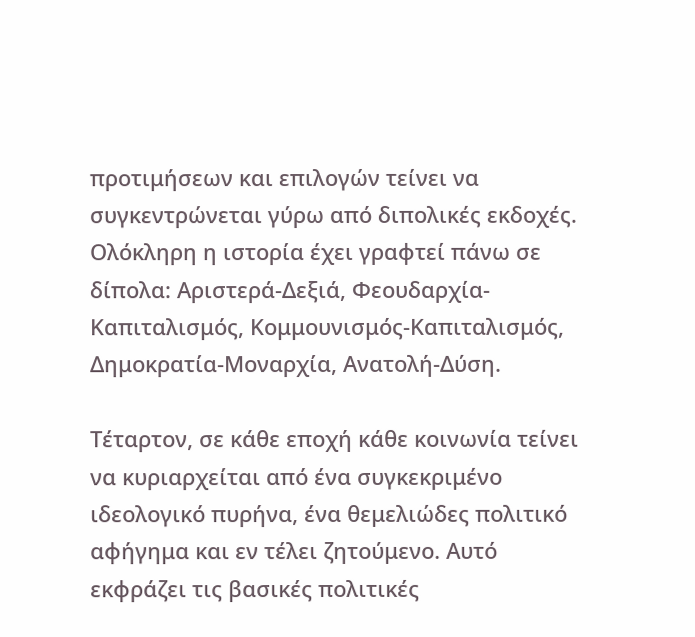προτιμήσεων και επιλογών τείνει να συγκεντρώνεται γύρω από διπολικές εκδοχές. Ολόκληρη η ιστορία έχει γραφτεί πάνω σε δίπολα: Αριστερά-Δεξιά, Φεουδαρχία-Καπιταλισμός, Κομμουνισμός-Καπιταλισμός, Δημοκρατία-Μοναρχία, Ανατολή-Δύση.

Τέταρτον, σε κάθε εποχή κάθε κοινωνία τείνει να κυριαρχείται από ένα συγκεκριμένο ιδεολογικό πυρήνα, ένα θεμελιώδες πολιτικό αφήγημα και εν τέλει ζητούμενο. Αυτό εκφράζει τις βασικές πολιτικές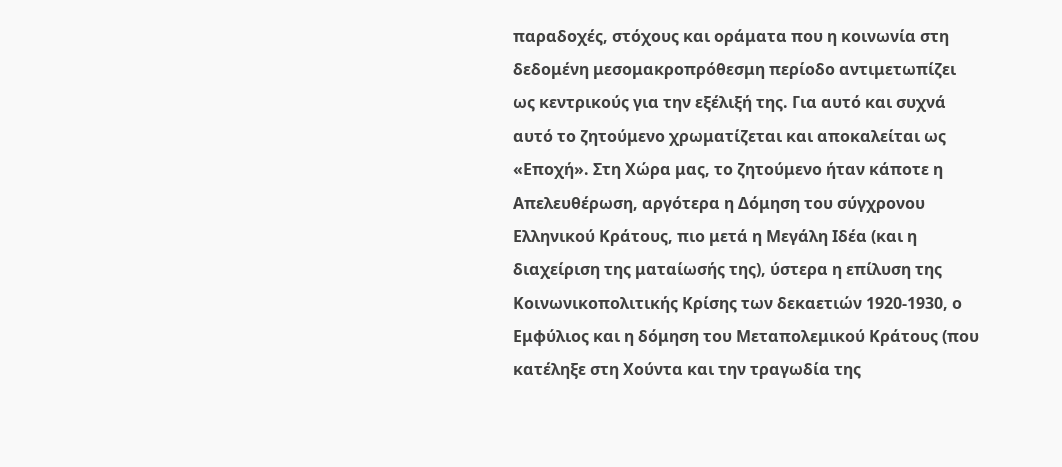παραδοχές, στόχους και οράματα που η κοινωνία στη δεδομένη μεσομακροπρόθεσμη περίοδο αντιμετωπίζει ως κεντρικούς για την εξέλιξή της. Για αυτό και συχνά αυτό το ζητούμενο χρωματίζεται και αποκαλείται ως «Εποχή». Στη Χώρα μας, το ζητούμενο ήταν κάποτε η Απελευθέρωση, αργότερα η Δόμηση του σύγχρονου Ελληνικού Κράτους, πιο μετά η Μεγάλη Ιδέα (και η διαχείριση της ματαίωσής της), ύστερα η επίλυση της Κοινωνικοπολιτικής Κρίσης των δεκαετιών 1920-1930, ο Εμφύλιος και η δόμηση του Μεταπολεμικού Κράτους (που κατέληξε στη Χούντα και την τραγωδία της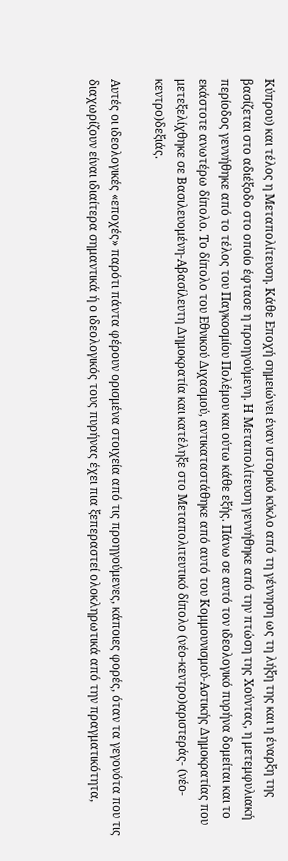Κύπρου) και τέλος η Μεταπολίτευση. Κάθε Εποχή σημειώνει έναν ιστορικό κύκλο από τη γέννηση ως τη λήξη της και η έναρξη της βασίζεται στο αδιέξοδο στο οποίο έφτασε η προηγούμενη. Η Μεταπολίτευση γεννήθηκε από την πτώση της Χούντας, η μετεμφυλιακή περίοδος γεννήθηκε από το τέλος του Παγκοσμίου Πολέμου και ούτω κάθε εξής. Πάνω σε αυτό τον ιδεολογικό πυρήνα δομείται και το εκάστοτε ανωτέρω δίπολο. Το δίπολο του Εθνικού Διχασμού, αντικαταστάθηκε από αυτό του Κομμουνισμού-Αστικής Δημοκρατίας που μετεξελίχθηκε σε Βασιλευομένη-Αβασίλευτη Δημοκρατία και κατέληξε στο Μεταπολιτευτικό δίπολο (νέο-κεντρο)αριστεράς- (νέο-κεντρο)δεξιάς.

Αυτές οι ιδεολογικές «εποχές» παρότι πάντα φέρουν ορισμένα στοιχεία από τις προηγούμενες, κάποιες φορές, όταν τα γεγονότα που τις διαχωρίζουν είναι ιδιαίτερα σημαντικά ή ο ιδεολογικός τους πυρήνας έχει πια ξεπεραστεί ολοκληρωτικά από την πραγματικότητα,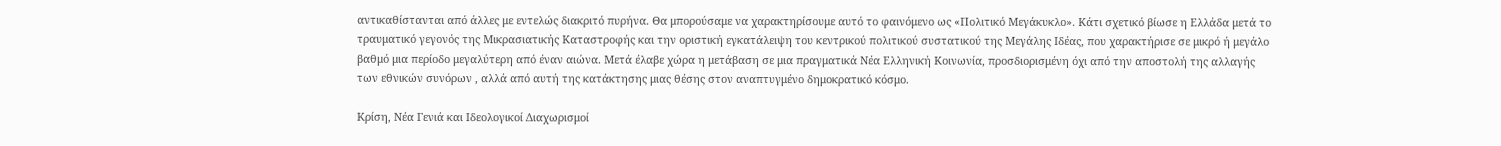αντικαθίστανται από άλλες με εντελώς διακριτό πυρήνα. Θα μπορούσαμε να χαρακτηρίσουμε αυτό το φαινόμενο ως «Πολιτικό Μεγάκυκλο». Κάτι σχετικό βίωσε η Ελλάδα μετά το τραυματικό γεγονός της Μικρασιατικής Καταστροφής και την οριστική εγκατάλειψη του κεντρικού πολιτικού συστατικού της Μεγάλης Ιδέας, που χαρακτήρισε σε μικρό ή μεγάλο βαθμό μια περίοδο μεγαλύτερη από έναν αιώνα. Μετά έλαβε χώρα η μετάβαση σε μια πραγματικά Νέα Ελληνική Κοινωνία, προσδιορισμένη όχι από την αποστολή της αλλαγής των εθνικών συνόρων , αλλά από αυτή της κατάκτησης μιας θέσης στον αναπτυγμένο δημοκρατικό κόσμο.

Κρίση, Νέα Γενιά και Ιδεολογικοί Διαχωρισμοί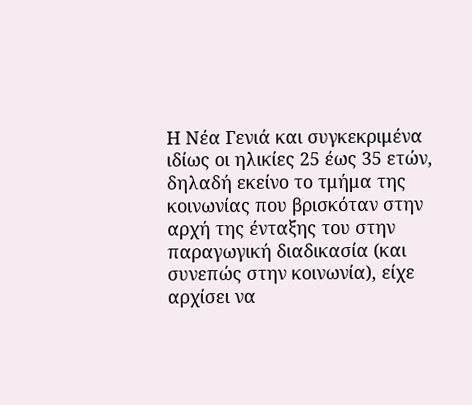Η Νέα Γενιά και συγκεκριμένα ιδίως οι ηλικίες 25 έως 35 ετών, δηλαδή εκείνο το τμήμα της κοινωνίας που βρισκόταν στην αρχή της ένταξης του στην παραγωγική διαδικασία (και συνεπώς στην κοινωνία), είχε αρχίσει να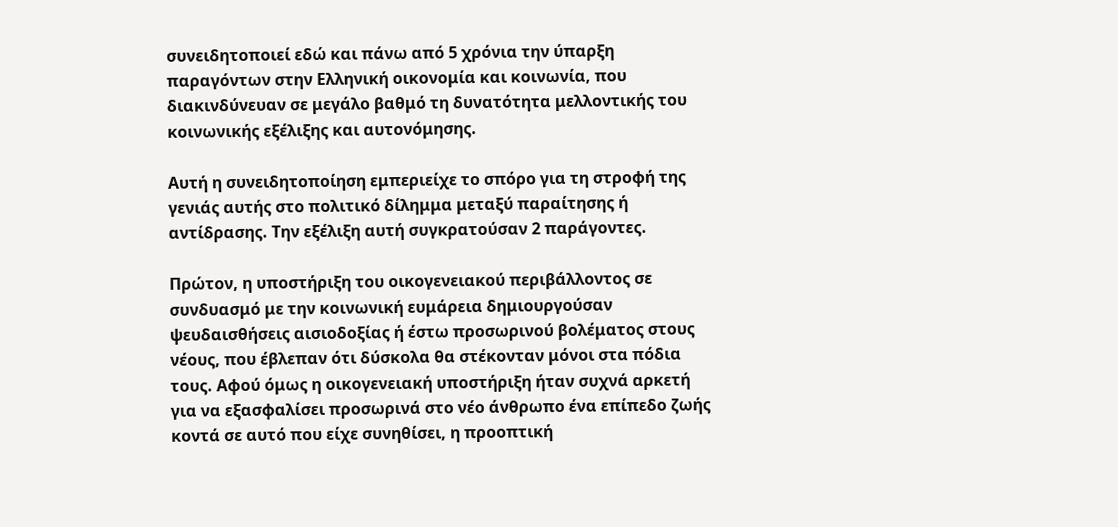συνειδητοποιεί εδώ και πάνω από 5 χρόνια την ύπαρξη παραγόντων στην Ελληνική οικονομία και κοινωνία, που διακινδύνευαν σε μεγάλο βαθμό τη δυνατότητα μελλοντικής του κοινωνικής εξέλιξης και αυτονόμησης.

Αυτή η συνειδητοποίηση εμπεριείχε το σπόρο για τη στροφή της γενιάς αυτής στο πολιτικό δίλημμα μεταξύ παραίτησης ή αντίδρασης. Την εξέλιξη αυτή συγκρατούσαν 2 παράγοντες.

Πρώτον, η υποστήριξη του οικογενειακού περιβάλλοντος σε συνδυασμό με την κοινωνική ευμάρεια δημιουργούσαν ψευδαισθήσεις αισιοδοξίας ή έστω προσωρινού βολέματος στους νέους, που έβλεπαν ότι δύσκολα θα στέκονταν μόνοι στα πόδια τους. Αφού όμως η οικογενειακή υποστήριξη ήταν συχνά αρκετή για να εξασφαλίσει προσωρινά στο νέο άνθρωπο ένα επίπεδο ζωής κοντά σε αυτό που είχε συνηθίσει, η προοπτική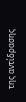της αντίδρασης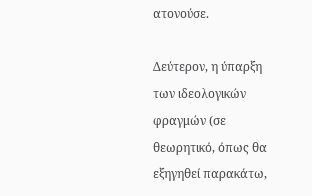ατονούσε.

Δεύτερον, η ύπαρξη των ιδεολογικών φραγμών (σε θεωρητικό, όπως θα εξηγηθεί παρακάτω,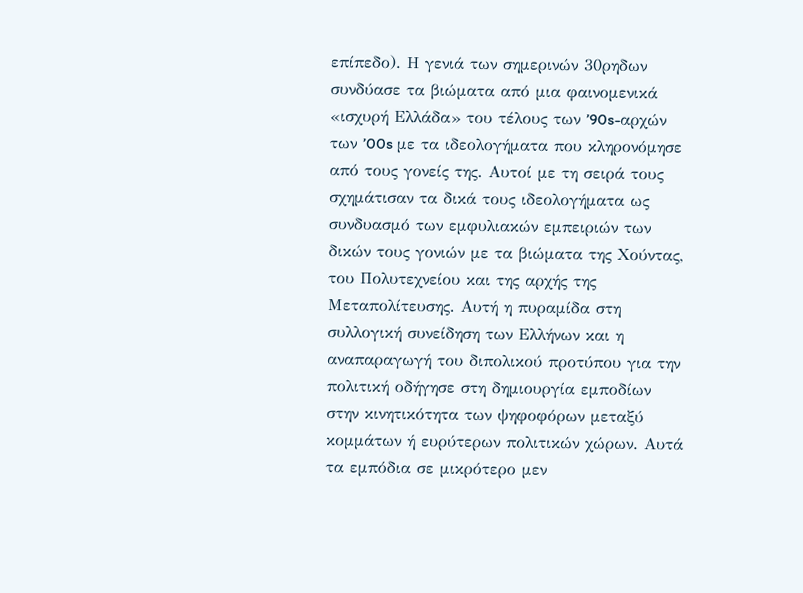επίπεδο). Η γενιά των σημερινών 30ρηδων συνδύασε τα βιώματα από μια φαινομενικά «ισχυρή Ελλάδα» του τέλους των ’90s-αρχών των ’00s με τα ιδεολογήματα που κληρονόμησε από τους γονείς της. Αυτοί με τη σειρά τους σχημάτισαν τα δικά τους ιδεολογήματα ως συνδυασμό των εμφυλιακών εμπειριών των δικών τους γονιών με τα βιώματα της Χούντας, του Πολυτεχνείου και της αρχής της Μεταπολίτευσης. Αυτή η πυραμίδα στη συλλογική συνείδηση των Ελλήνων και η αναπαραγωγή του διπολικού προτύπου για την πολιτική οδήγησε στη δημιουργία εμποδίων στην κινητικότητα των ψηφοφόρων μεταξύ κομμάτων ή ευρύτερων πολιτικών χώρων. Αυτά τα εμπόδια σε μικρότερο μεν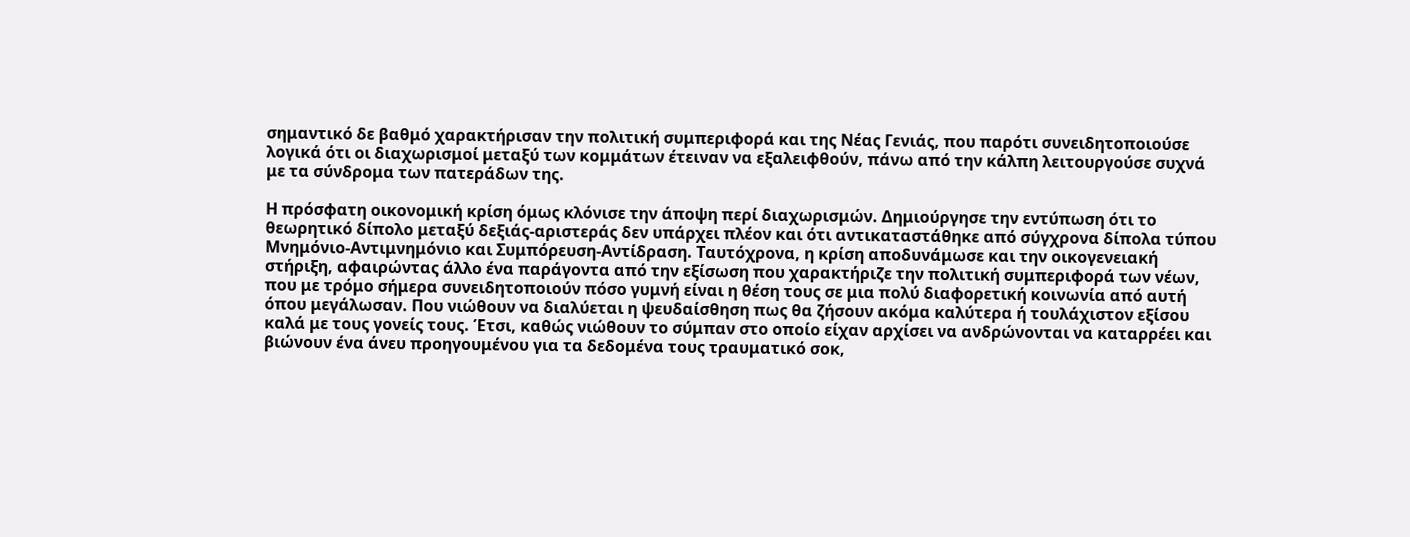σημαντικό δε βαθμό χαρακτήρισαν την πολιτική συμπεριφορά και της Νέας Γενιάς, που παρότι συνειδητοποιούσε λογικά ότι οι διαχωρισμοί μεταξύ των κομμάτων έτειναν να εξαλειφθούν, πάνω από την κάλπη λειτουργούσε συχνά με τα σύνδρομα των πατεράδων της.

Η πρόσφατη οικονομική κρίση όμως κλόνισε την άποψη περί διαχωρισμών. Δημιούργησε την εντύπωση ότι το θεωρητικό δίπολο μεταξύ δεξιάς-αριστεράς δεν υπάρχει πλέον και ότι αντικαταστάθηκε από σύγχρονα δίπολα τύπου Μνημόνιο-Αντιμνημόνιο και Συμπόρευση-Αντίδραση. Ταυτόχρονα, η κρίση αποδυνάμωσε και την οικογενειακή στήριξη, αφαιρώντας άλλο ένα παράγοντα από την εξίσωση που χαρακτήριζε την πολιτική συμπεριφορά των νέων, που με τρόμο σήμερα συνειδητοποιούν πόσο γυμνή είναι η θέση τους σε μια πολύ διαφορετική κοινωνία από αυτή όπου μεγάλωσαν. Που νιώθουν να διαλύεται η ψευδαίσθηση πως θα ζήσουν ακόμα καλύτερα ή τουλάχιστον εξίσου καλά με τους γονείς τους. Έτσι, καθώς νιώθουν το σύμπαν στο οποίο είχαν αρχίσει να ανδρώνονται να καταρρέει και βιώνουν ένα άνευ προηγουμένου για τα δεδομένα τους τραυματικό σοκ,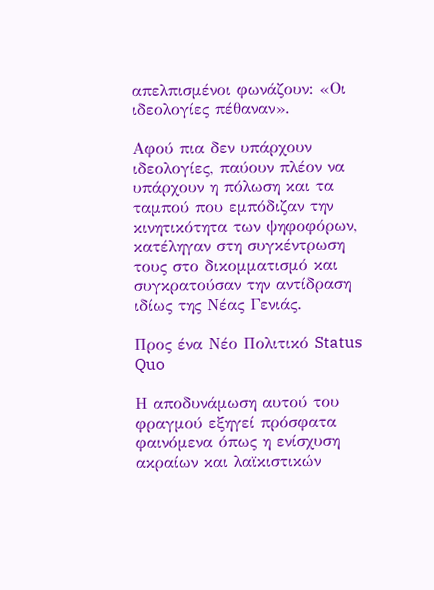απελπισμένοι φωνάζουν: «Οι ιδεολογίες πέθαναν».

Αφού πια δεν υπάρχουν ιδεολογίες, παύουν πλέον να υπάρχουν η πόλωση και τα ταμπού που εμπόδιζαν την κινητικότητα των ψηφοφόρων, κατέληγαν στη συγκέντρωση τους στο δικομματισμό και συγκρατούσαν την αντίδραση ιδίως της Νέας Γενιάς.

Προς ένα Νέο Πολιτικό Status Quo

Η αποδυνάμωση αυτού του φραγμού εξηγεί πρόσφατα φαινόμενα όπως η ενίσχυση ακραίων και λαϊκιστικών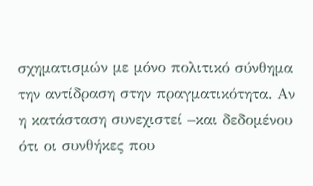σχηματισμών με μόνο πολιτικό σύνθημα την αντίδραση στην πραγματικότητα. Αν η κατάσταση συνεχιστεί –και δεδομένου ότι οι συνθήκες που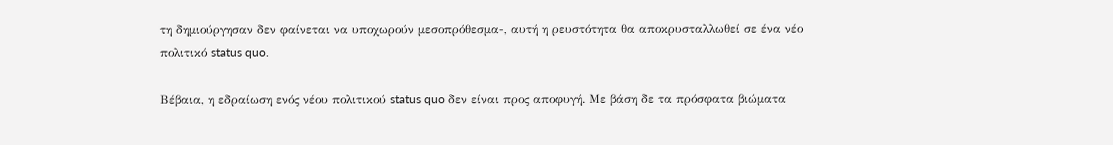τη δημιούργησαν δεν φαίνεται να υποχωρούν μεσοπρόθεσμα-, αυτή η ρευστότητα θα αποκρυσταλλωθεί σε ένα νέο πολιτικό status quo.

Βέβαια, η εδραίωση ενός νέου πολιτικού status quo δεν είναι προς αποφυγή. Με βάση δε τα πρόσφατα βιώματα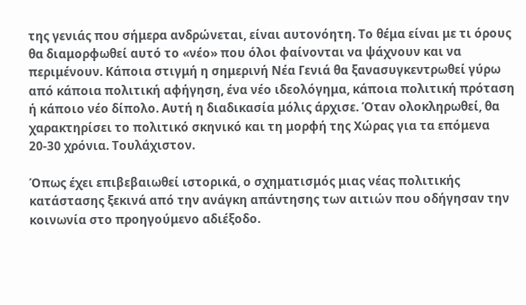της γενιάς που σήμερα ανδρώνεται, είναι αυτονόητη. Το θέμα είναι με τι όρους θα διαμορφωθεί αυτό το «νέο» που όλοι φαίνονται να ψάχνουν και να περιμένουν. Κάποια στιγμή η σημερινή Νέα Γενιά θα ξανασυγκεντρωθεί γύρω από κάποια πολιτική αφήγηση, ένα νέο ιδεολόγημα, κάποια πολιτική πρόταση ή κάποιο νέο δίπολο. Αυτή η διαδικασία μόλις άρχισε. Όταν ολοκληρωθεί, θα χαρακτηρίσει το πολιτικό σκηνικό και τη μορφή της Χώρας για τα επόμενα 20-30 χρόνια. Τουλάχιστον.

Όπως έχει επιβεβαιωθεί ιστορικά, ο σχηματισμός μιας νέας πολιτικής κατάστασης ξεκινά από την ανάγκη απάντησης των αιτιών που οδήγησαν την κοινωνία στο προηγούμενο αδιέξοδο.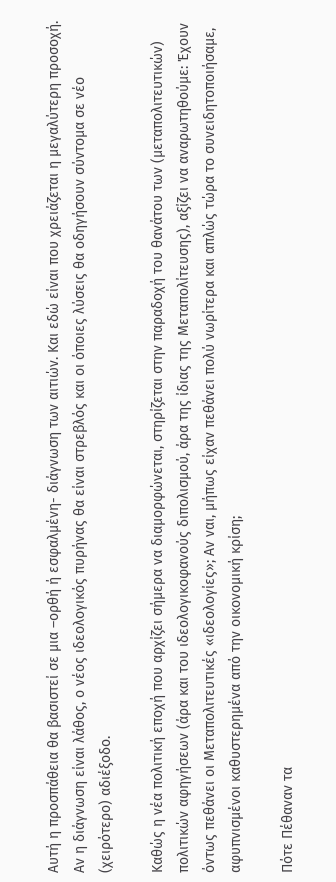Αυτή η προσπάθεια θα βασιστεί σε μια –ορθή ή εσφαλμένη- διάγνωση των αιτιών. Και εδώ είναι που χρειάζεται η μεγαλύτερη προσοχή. Αν η διάγνωση είναι λάθος, ο νέος ιδεολογικός πυρήνας θα είναι στρεβλός και οι όποιες λύσεις θα οδηγήσουν σύντομα σε νέο (χειρότερο) αδιέξοδο.

Καθώς η νέα πολιτική εποχή που αρχίζει σήμερα να διαμορφώνεται, στηρίζεται στην παραδοχή του θανάτου των (μεταπολιτευτικών) πολιτικών αφηγήσεων (άρα και του ιδεολογικοφανούς διπολισμού, άρα της ίδιας της Μεταπολίτευσης), αξίζει να αναρωτηθούμε: Έχουν όντως πεθάνει οι Μεταπολιτευτικές «ιδεολογίες»; Αν ναι, μήπως είχαν πεθάνει πολύ νωρίτερα και απλώς τώρα το συνειδητοποιήσαμε, αφυπνισμένοι καθυστερημένα από την οικονομική κρίση;

Πότε Πέθαναν τα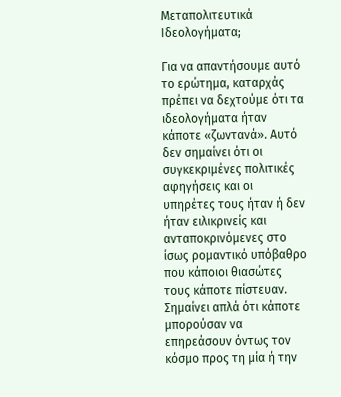Μεταπολιτευτικά Ιδεολογήματα;

Για να απαντήσουμε αυτό το ερώτημα, καταρχάς πρέπει να δεχτούμε ότι τα ιδεολογήματα ήταν κάποτε «ζωντανά». Αυτό δεν σημαίνει ότι οι συγκεκριμένες πολιτικές αφηγήσεις και οι υπηρέτες τους ήταν ή δεν ήταν ειλικρινείς και ανταποκρινόμενες στο ίσως ρομαντικό υπόβαθρο που κάποιοι θιασώτες τους κάποτε πίστευαν. Σημαίνει απλά ότι κάποτε μπορούσαν να επηρεάσουν όντως τον κόσμο προς τη μία ή την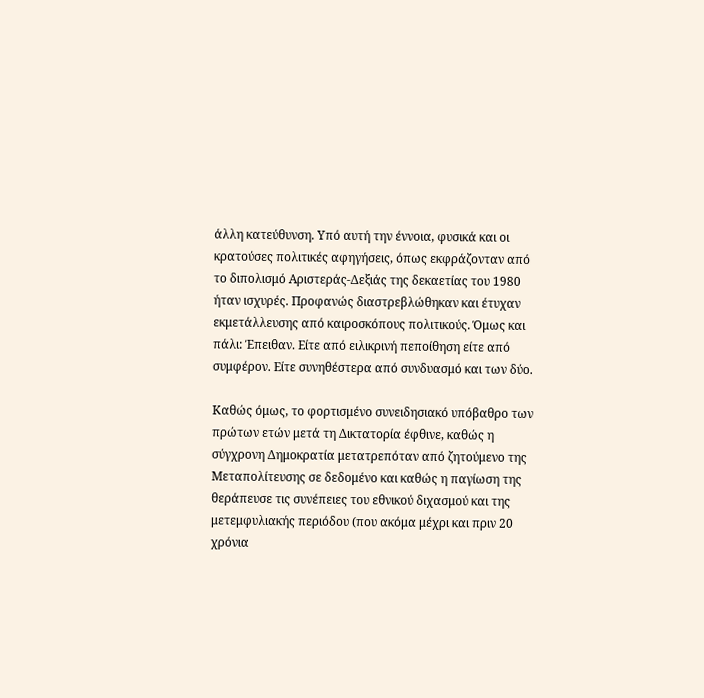άλλη κατεύθυνση. Υπό αυτή την έννοια, φυσικά και οι κρατούσες πολιτικές αφηγήσεις, όπως εκφράζονταν από το διπολισμό Αριστεράς-Δεξιάς της δεκαετίας του 1980 ήταν ισχυρές. Προφανώς διαστρεβλώθηκαν και έτυχαν εκμετάλλευσης από καιροσκόπους πολιτικούς. Όμως και πάλι: Έπειθαν. Είτε από ειλικρινή πεποίθηση είτε από συμφέρον. Είτε συνηθέστερα από συνδυασμό και των δύο.

Καθώς όμως, το φορτισμένο συνειδησιακό υπόβαθρο των πρώτων ετών μετά τη Δικτατορία έφθινε, καθώς η σύγχρονη Δημοκρατία μετατρεπόταν από ζητούμενο της Μεταπολίτευσης σε δεδομένο και καθώς η παγίωση της θεράπευσε τις συνέπειες του εθνικού διχασμού και της μετεμφυλιακής περιόδου (που ακόμα μέχρι και πριν 20 χρόνια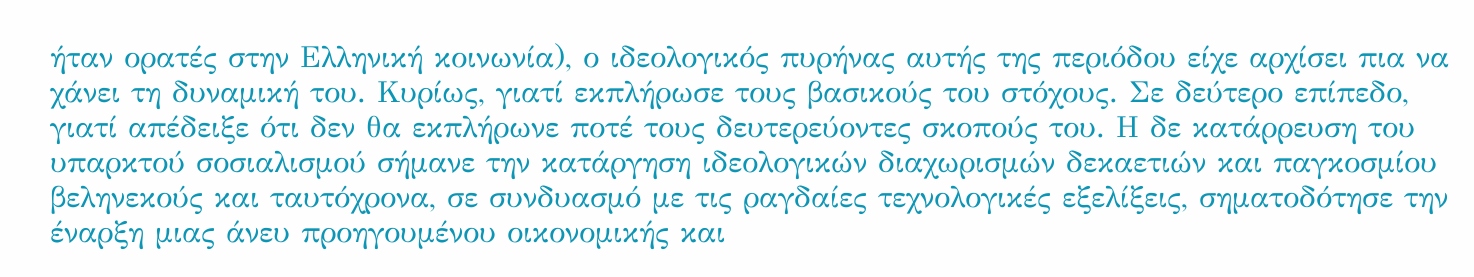ήταν ορατές στην Ελληνική κοινωνία), ο ιδεολογικός πυρήνας αυτής της περιόδου είχε αρχίσει πια να χάνει τη δυναμική του. Κυρίως, γιατί εκπλήρωσε τους βασικούς του στόχους. Σε δεύτερο επίπεδο, γιατί απέδειξε ότι δεν θα εκπλήρωνε ποτέ τους δευτερεύοντες σκοπούς του. Η δε κατάρρευση του υπαρκτού σοσιαλισμού σήμανε την κατάργηση ιδεολογικών διαχωρισμών δεκαετιών και παγκοσμίου βεληνεκούς και ταυτόχρονα, σε συνδυασμό με τις ραγδαίες τεχνολογικές εξελίξεις, σηματοδότησε την έναρξη μιας άνευ προηγουμένου οικονομικής και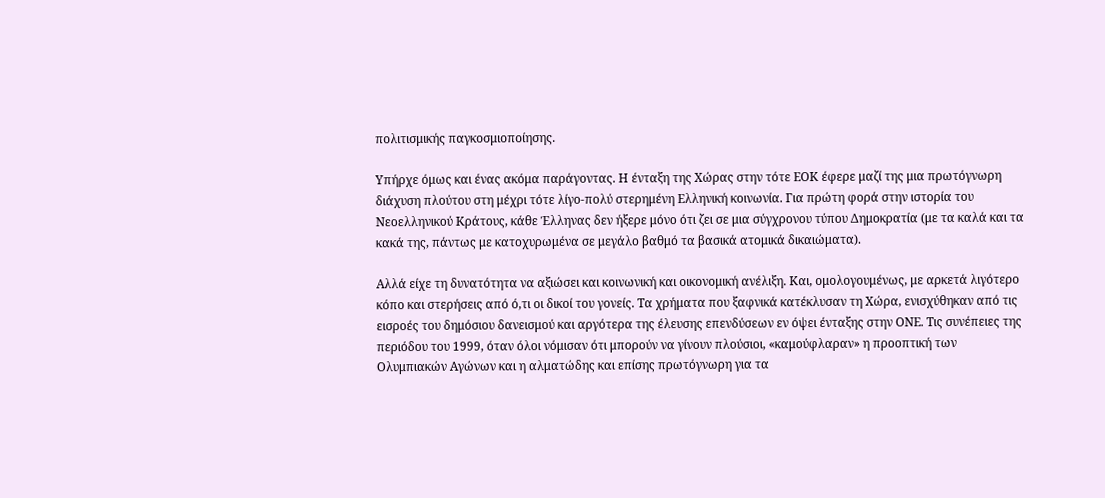πολιτισμικής παγκοσμιοποίησης.

Υπήρχε όμως και ένας ακόμα παράγοντας. Η ένταξη της Χώρας στην τότε ΕΟΚ έφερε μαζί της μια πρωτόγνωρη διάχυση πλούτου στη μέχρι τότε λίγο-πολύ στερημένη Ελληνική κοινωνία. Για πρώτη φορά στην ιστορία του Νεοελληνικού Κράτους, κάθε Έλληνας δεν ήξερε μόνο ότι ζει σε μια σύγχρονου τύπου Δημοκρατία (με τα καλά και τα κακά της, πάντως με κατοχυρωμένα σε μεγάλο βαθμό τα βασικά ατομικά δικαιώματα).

Αλλά είχε τη δυνατότητα να αξιώσει και κοινωνική και οικονομική ανέλιξη. Και, ομολογουμένως, με αρκετά λιγότερο κόπο και στερήσεις από ό,τι οι δικοί του γονείς. Τα χρήματα που ξαφνικά κατέκλυσαν τη Χώρα, ενισχύθηκαν από τις εισροές του δημόσιου δανεισμού και αργότερα της έλευσης επενδύσεων εν όψει ένταξης στην ΟΝΕ. Τις συνέπειες της περιόδου του 1999, όταν όλοι νόμισαν ότι μπορούν να γίνουν πλούσιοι, «καμούφλαραν» η προοπτική των Ολυμπιακών Αγώνων και η αλματώδης και επίσης πρωτόγνωρη για τα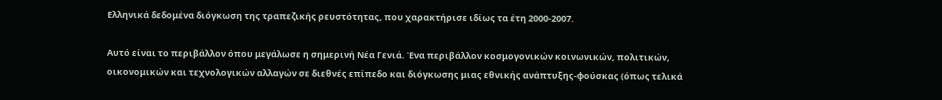Ελληνικά δεδομένα διόγκωση της τραπεζικής ρευστότητας, που χαρακτήρισε ιδίως τα έτη 2000-2007.

Αυτό είναι το περιβάλλον όπου μεγάλωσε η σημερινή Νέα Γενιά. Ένα περιβάλλον κοσμογονικών κοινωνικών, πολιτικών, οικονομικών και τεχνολογικών αλλαγών σε διεθνές επίπεδο και διόγκωσης μιας εθνικής ανάπτυξης-φούσκας (όπως τελικά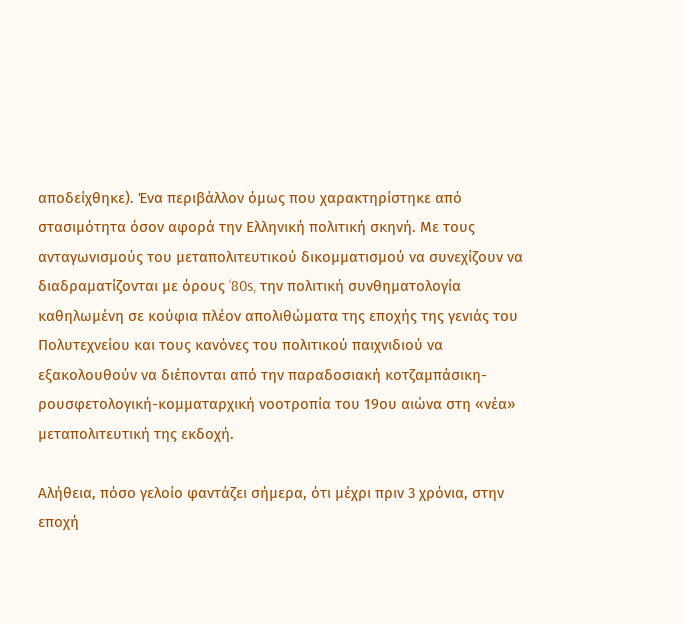αποδείχθηκε). Ένα περιβάλλον όμως που χαρακτηρίστηκε από στασιμότητα όσον αφορά την Ελληνική πολιτική σκηνή. Με τους ανταγωνισμούς του μεταπολιτευτικού δικομματισμού να συνεχίζουν να διαδραματίζονται με όρους ‘80s, την πολιτική συνθηματολογία καθηλωμένη σε κούφια πλέον απολιθώματα της εποχής της γενιάς του Πολυτεχνείου και τους κανόνες του πολιτικού παιχνιδιού να εξακολουθούν να διέπονται από την παραδοσιακή κοτζαμπάσικη-ρουσφετολογική-κομματαρχική νοοτροπία του 19ου αιώνα στη «νέα» μεταπολιτευτική της εκδοχή.

Αλήθεια, πόσο γελοίο φαντάζει σήμερα, ότι μέχρι πριν 3 χρόνια, στην εποχή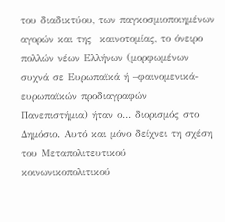του διαδικτύου, των παγκοσμιοποιημένων αγορών και της  καινοτομίας, το όνειρο πολλών νέων Ελλήνων (μορφωμένων συχνά σε Ευρωπαϊκά ή –φαινομενικά- ευρωπαϊκών προδιαγραφών Πανεπιστήμια) ήταν ο… διορισμός στο Δημόσιο. Αυτό και μόνο δείχνει τη σχέση του Μεταπολιτευτικού κοινωνικοπολιτικού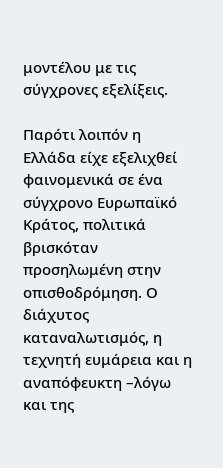μοντέλου με τις σύγχρονες εξελίξεις.

Παρότι λοιπόν η Ελλάδα είχε εξελιχθεί φαινομενικά σε ένα σύγχρονο Ευρωπαϊκό Κράτος, πολιτικά βρισκόταν προσηλωμένη στην οπισθοδρόμηση. Ο διάχυτος καταναλωτισμός, η τεχνητή ευμάρεια και η αναπόφευκτη –λόγω και της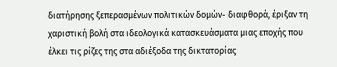διατήρησης ξεπερασμένων πολιτικών δομών- διαφθορά, έριξαν τη χαριστική βολή στα ιδεολογικά κατασκευάσματα μιας εποχής που έλκει τις ρίζες της στα αδιέξοδα της δικτατορίας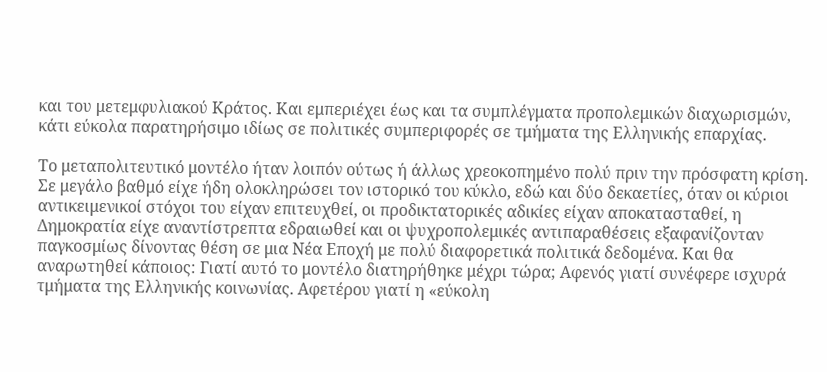και του μετεμφυλιακού Κράτος. Και εμπεριέχει έως και τα συμπλέγματα προπολεμικών διαχωρισμών, κάτι εύκολα παρατηρήσιμο ιδίως σε πολιτικές συμπεριφορές σε τμήματα της Ελληνικής επαρχίας.

Το μεταπολιτευτικό μοντέλο ήταν λοιπόν ούτως ή άλλως χρεοκοπημένο πολύ πριν την πρόσφατη κρίση. Σε μεγάλο βαθμό είχε ήδη ολοκληρώσει τον ιστορικό του κύκλο, εδώ και δύο δεκαετίες, όταν οι κύριοι αντικειμενικοί στόχοι του είχαν επιτευχθεί, οι προδικτατορικές αδικίες είχαν αποκατασταθεί, η Δημοκρατία είχε αναντίστρεπτα εδραιωθεί και οι ψυχροπολεμικές αντιπαραθέσεις εξαφανίζονταν παγκοσμίως δίνοντας θέση σε μια Νέα Εποχή με πολύ διαφορετικά πολιτικά δεδομένα. Και θα αναρωτηθεί κάποιος: Γιατί αυτό το μοντέλο διατηρήθηκε μέχρι τώρα; Αφενός γιατί συνέφερε ισχυρά τμήματα της Ελληνικής κοινωνίας. Αφετέρου γιατί η «εύκολη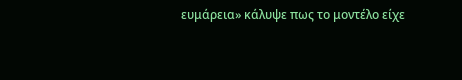ευμάρεια» κάλυψε πως το μοντέλο είχε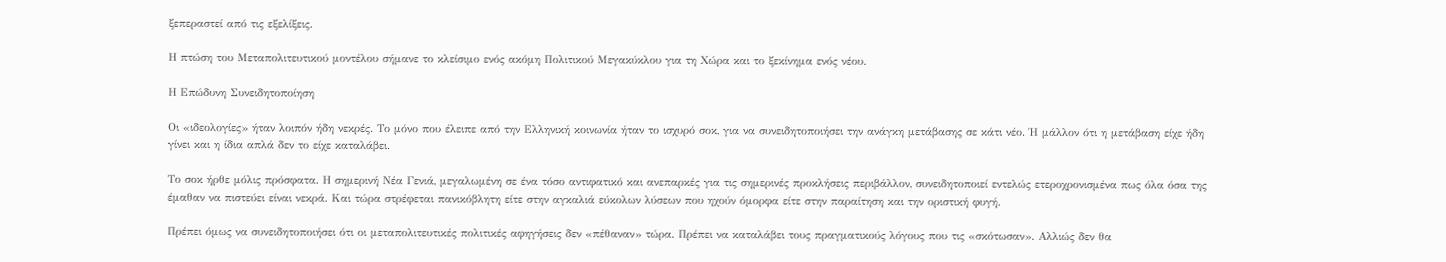ξεπεραστεί από τις εξελίξεις.

Η πτώση του Μεταπολιτευτικού μοντέλου σήμανε το κλείσιμο ενός ακόμη Πολιτικού Μεγακύκλου για τη Χώρα και το ξεκίνημα ενός νέου.

Η Επώδυνη Συνειδητοποίηση

Οι «ιδεολογίες» ήταν λοιπόν ήδη νεκρές. Το μόνο που έλειπε από την Ελληνική κοινωνία ήταν το ισχυρό σοκ, για να συνειδητοποιήσει την ανάγκη μετάβασης σε κάτι νέο. Ή μάλλον ότι η μετάβαση είχε ήδη γίνει και η ίδια απλά δεν το είχε καταλάβει.

Το σοκ ήρθε μόλις πρόσφατα. Η σημερινή Νέα Γενιά, μεγαλωμένη σε ένα τόσο αντιφατικό και ανεπαρκές για τις σημερινές προκλήσεις περιβάλλον, συνειδητοποιεί εντελώς ετεροχρονισμένα πως όλα όσα της έμαθαν να πιστεύει είναι νεκρά. Και τώρα στρέφεται πανικόβλητη είτε στην αγκαλιά εύκολων λύσεων που ηχούν όμορφα είτε στην παραίτηση και την οριστική φυγή.

Πρέπει όμως να συνειδητοποιήσει ότι οι μεταπολιτευτικές πολιτικές αφηγήσεις δεν «πέθαναν» τώρα. Πρέπει να καταλάβει τους πραγματικούς λόγους που τις «σκότωσαν». Αλλιώς δεν θα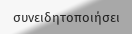συνειδητοποιήσει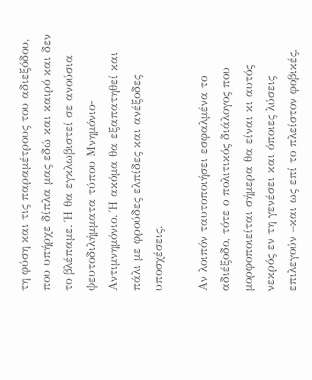τη φύση και τις παραμέτρους του αδιεξόδου, που υπήρχε δίπλα μας εδώ και καιρό και δεν το βλέπαμε. Ή θα εγκλωβιστεί σε ανούσια ψευτοδιλήμματα τύπου Μνημόνιο-Αντιμνημόνιο. Ή ακόμα θα εξαπατηθεί και πάλι με φρούδες ελπίδες και ανέξοδες υποσχέσεις.

Αν λοιπόν ταυτοποιήσει εσφαλμένα το αδιέξοδο, τότε ο πολιτικός διάλογος που μορφοποιείται σήμερα θα είναι κι αυτός νεκρός εν τη γενέσει και όποιες λύσεις επιλεγούν –και ως επί το πλείστον φοβικές,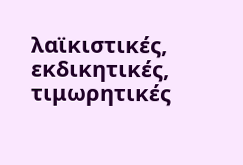λαϊκιστικές, εκδικητικές, τιμωρητικές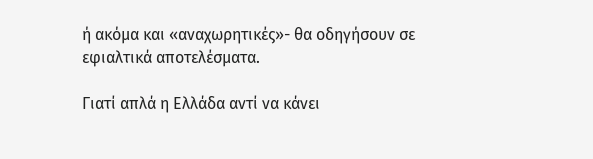ή ακόμα και «αναχωρητικές»- θα οδηγήσουν σε εφιαλτικά αποτελέσματα.

Γιατί απλά η Ελλάδα αντί να κάνει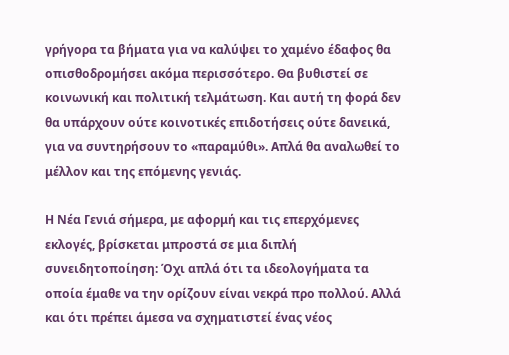γρήγορα τα βήματα για να καλύψει το χαμένο έδαφος θα οπισθοδρομήσει ακόμα περισσότερο. Θα βυθιστεί σε κοινωνική και πολιτική τελμάτωση. Και αυτή τη φορά δεν θα υπάρχουν ούτε κοινοτικές επιδοτήσεις ούτε δανεικά, για να συντηρήσουν το «παραμύθι». Απλά θα αναλωθεί το μέλλον και της επόμενης γενιάς.

Η Νέα Γενιά σήμερα, με αφορμή και τις επερχόμενες εκλογές, βρίσκεται μπροστά σε μια διπλή συνειδητοποίηση: Όχι απλά ότι τα ιδεολογήματα τα οποία έμαθε να την ορίζουν είναι νεκρά προ πολλού. Αλλά και ότι πρέπει άμεσα να σχηματιστεί ένας νέος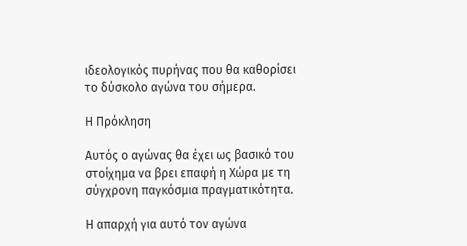ιδεολογικός πυρήνας που θα καθορίσει το δύσκολο αγώνα του σήμερα.

Η Πρόκληση

Αυτός ο αγώνας θα έχει ως βασικό του στοίχημα να βρει επαφή η Χώρα με τη σύγχρονη παγκόσμια πραγματικότητα.

Η απαρχή για αυτό τον αγώνα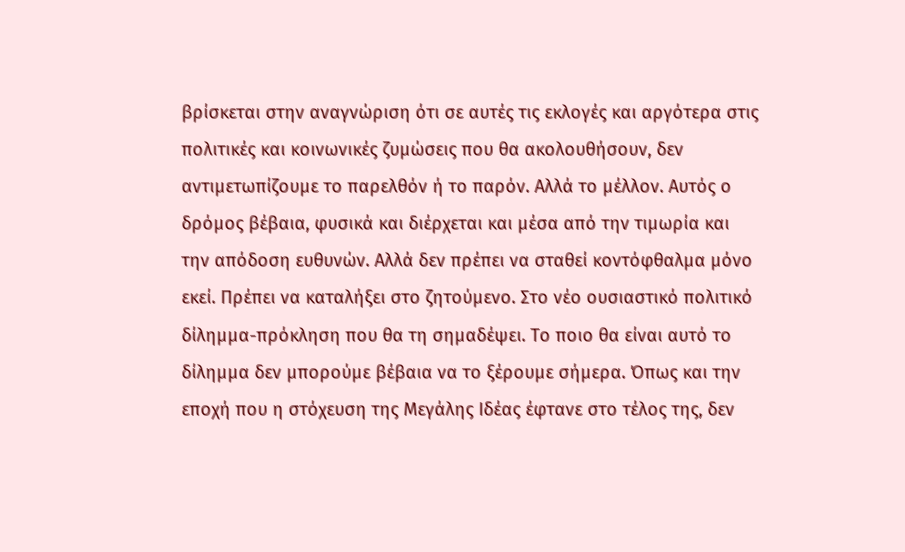βρίσκεται στην αναγνώριση ότι σε αυτές τις εκλογές και αργότερα στις πολιτικές και κοινωνικές ζυμώσεις που θα ακολουθήσουν, δεν αντιμετωπίζουμε το παρελθόν ή το παρόν. Αλλά το μέλλον. Αυτός ο δρόμος βέβαια, φυσικά και διέρχεται και μέσα από την τιμωρία και την απόδοση ευθυνών. Αλλά δεν πρέπει να σταθεί κοντόφθαλμα μόνο εκεί. Πρέπει να καταλήξει στο ζητούμενο. Στο νέο ουσιαστικό πολιτικό δίλημμα-πρόκληση που θα τη σημαδέψει. Το ποιο θα είναι αυτό το δίλημμα δεν μπορούμε βέβαια να το ξέρουμε σήμερα. Όπως και την εποχή που η στόχευση της Μεγάλης Ιδέας έφτανε στο τέλος της, δεν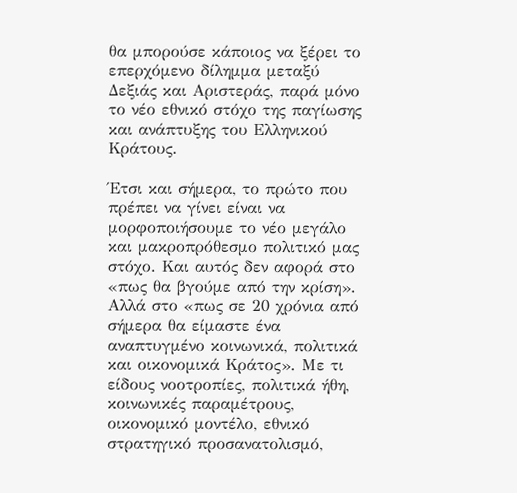θα μπορούσε κάποιος να ξέρει το επερχόμενο δίλημμα μεταξύ Δεξιάς και Αριστεράς, παρά μόνο το νέο εθνικό στόχο της παγίωσης και ανάπτυξης του Ελληνικού Κράτους.

Έτσι και σήμερα, το πρώτο που πρέπει να γίνει είναι να μορφοποιήσουμε το νέο μεγάλο και μακροπρόθεσμο πολιτικό μας στόχο. Και αυτός δεν αφορά στο «πως θα βγούμε από την κρίση». Αλλά στο «πως σε 20 χρόνια από σήμερα θα είμαστε ένα αναπτυγμένο κοινωνικά, πολιτικά και οικονομικά Κράτος». Με τι είδους νοοτροπίες, πολιτικά ήθη, κοινωνικές παραμέτρους, οικονομικό μοντέλο, εθνικό στρατηγικό προσανατολισμό,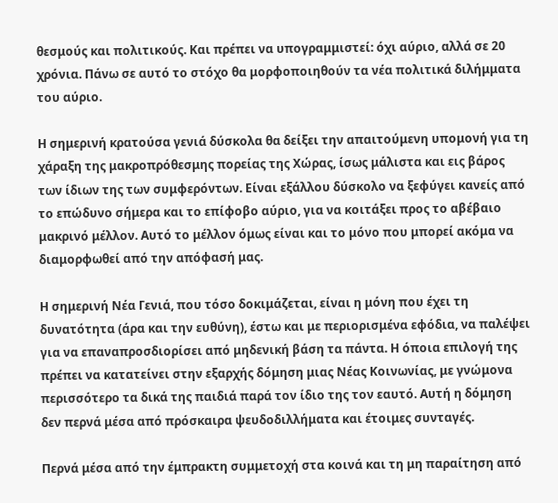θεσμούς και πολιτικούς. Και πρέπει να υπογραμμιστεί: όχι αύριο, αλλά σε 20 χρόνια. Πάνω σε αυτό το στόχο θα μορφοποιηθούν τα νέα πολιτικά διλήμματα του αύριο.

Η σημερινή κρατούσα γενιά δύσκολα θα δείξει την απαιτούμενη υπομονή για τη χάραξη της μακροπρόθεσμης πορείας της Χώρας, ίσως μάλιστα και εις βάρος των ίδιων της των συμφερόντων. Είναι εξάλλου δύσκολο να ξεφύγει κανείς από το επώδυνο σήμερα και το επίφοβο αύριο, για να κοιτάξει προς το αβέβαιο μακρινό μέλλον. Αυτό το μέλλον όμως είναι και το μόνο που μπορεί ακόμα να διαμορφωθεί από την απόφασή μας.

Η σημερινή Νέα Γενιά, που τόσο δοκιμάζεται, είναι η μόνη που έχει τη δυνατότητα (άρα και την ευθύνη), έστω και με περιορισμένα εφόδια, να παλέψει για να επαναπροσδιορίσει από μηδενική βάση τα πάντα. Η όποια επιλογή της πρέπει να κατατείνει στην εξαρχής δόμηση μιας Νέας Κοινωνίας, με γνώμονα περισσότερο τα δικά της παιδιά παρά τον ίδιο της τον εαυτό. Αυτή η δόμηση δεν περνά μέσα από πρόσκαιρα ψευδοδιλλήματα και έτοιμες συνταγές.

Περνά μέσα από την έμπρακτη συμμετοχή στα κοινά και τη μη παραίτηση από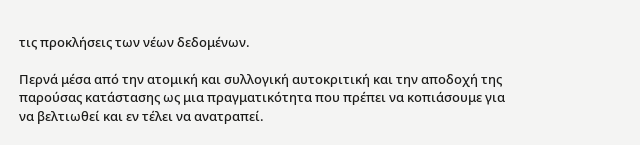τις προκλήσεις των νέων δεδομένων.

Περνά μέσα από την ατομική και συλλογική αυτοκριτική και την αποδοχή της παρούσας κατάστασης ως μια πραγματικότητα που πρέπει να κοπιάσουμε για να βελτιωθεί και εν τέλει να ανατραπεί.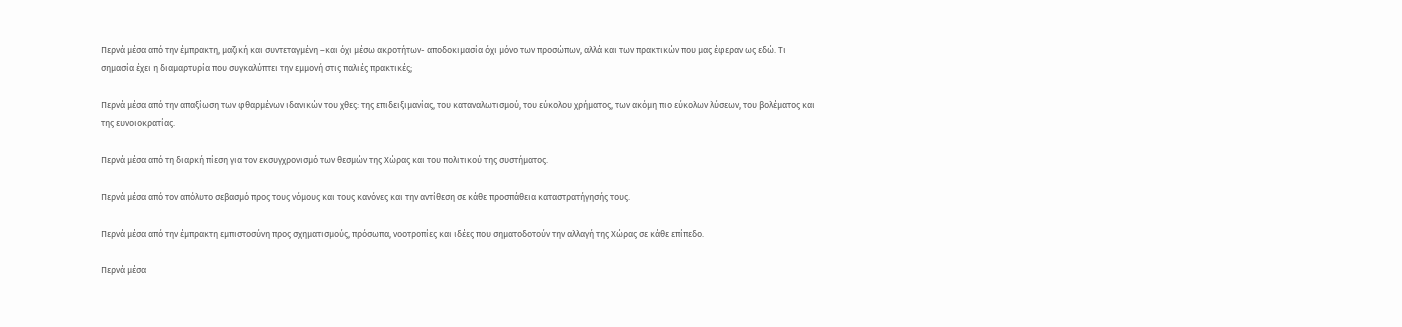Περνά μέσα από την έμπρακτη, μαζική και συντεταγμένη –και όχι μέσω ακροτήτων- αποδοκιμασία όχι μόνο των προσώπων, αλλά και των πρακτικών που μας έφεραν ως εδώ. Τι σημασία έχει η διαμαρτυρία που συγκαλύπτει την εμμονή στις παλιές πρακτικές;

Περνά μέσα από την απαξίωση των φθαρμένων ιδανικών του χθες: της επιδειξιμανίας, του καταναλωτισμού, του εύκολου χρήματος, των ακόμη πιο εύκολων λύσεων, του βολέματος και της ευνοιοκρατίας.

Περνά μέσα από τη διαρκή πίεση για τον εκσυγχρονισμό των θεσμών της Χώρας και του πολιτικού της συστήματος.

Περνά μέσα από τον απόλυτο σεβασμό προς τους νόμους και τους κανόνες και την αντίθεση σε κάθε προσπάθεια καταστρατήγησής τους.

Περνά μέσα από την έμπρακτη εμπιστοσύνη προς σχηματισμούς, πρόσωπα, νοοτροπίες και ιδέες που σηματοδοτούν την αλλαγή της Χώρας σε κάθε επίπεδο.

Περνά μέσα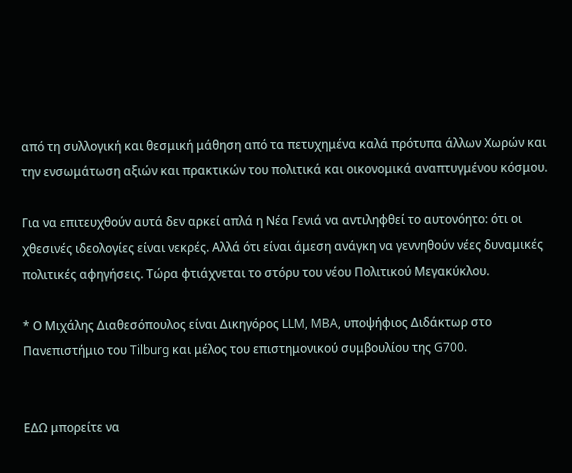από τη συλλογική και θεσμική μάθηση από τα πετυχημένα καλά πρότυπα άλλων Χωρών και την ενσωμάτωση αξιών και πρακτικών του πολιτικά και οικονομικά αναπτυγμένου κόσμου.

Για να επιτευχθούν αυτά δεν αρκεί απλά η Νέα Γενιά να αντιληφθεί το αυτονόητο: ότι οι χθεσινές ιδεολογίες είναι νεκρές. Αλλά ότι είναι άμεση ανάγκη να γεννηθούν νέες δυναμικές πολιτικές αφηγήσεις. Τώρα φτιάχνεται το στόρυ του νέου Πολιτικού Μεγακύκλου.

* Ο Μιχάλης Διαθεσόπουλος είναι Δικηγόρος LLM, MBA, υποψήφιος Διδάκτωρ στο Πανεπιστήμιο του Tilburg και μέλος του επιστημονικού συμβουλίου της G700.


ΕΔΩ μπορείτε να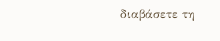διαβάσετε τη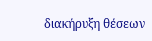διακήρυξη θέσεων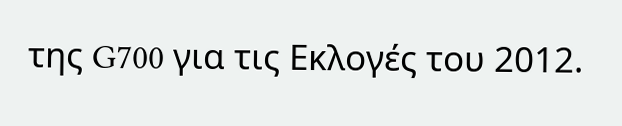της G700 για τις Εκλογές του 2012.